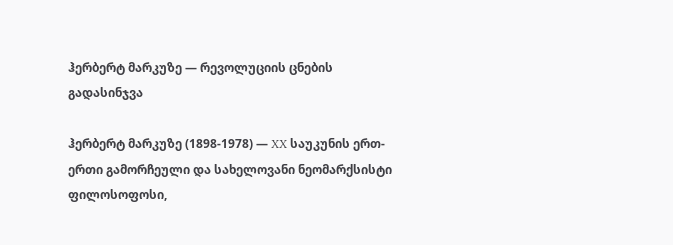ჰერბერტ მარკუზე — რევოლუციის ცნების გადასინჯვა

ჰერბერტ მარკუზე (1898-1978) — XX საუკუნის ერთ-ერთი გამორჩეული და სახელოვანი ნეომარქსისტი ფილოსოფოსი,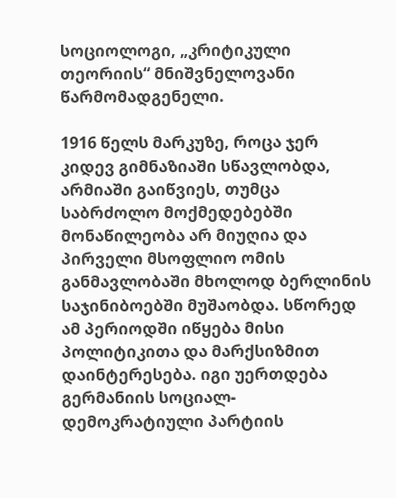სოციოლოგი, „კრიტიკული თეორიის“ მნიშვნელოვანი წარმომადგენელი.

1916 წელს მარკუზე, როცა ჯერ კიდევ გიმნაზიაში სწავლობდა, არმიაში გაიწვიეს, თუმცა საბრძოლო მოქმედებებში მონაწილეობა არ მიუღია და პირველი მსოფლიო ომის განმავლობაში მხოლოდ ბერლინის საჯინიბოებში მუშაობდა. სწორედ ამ პერიოდში იწყება მისი პოლიტიკითა და მარქსიზმით დაინტერესება. იგი უერთდება გერმანიის სოციალ-დემოკრატიული პარტიის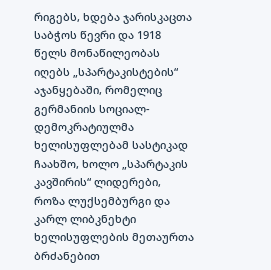რიგებს, ხდება ჯარისკაცთა საბჭოს წევრი და 1918 წელს მონაწილეობას იღებს „სპარტაკისტების“ აჯანყებაში, რომელიც გერმანიის სოციალ-დემოკრატიულმა ხელისუფლებამ სასტიკად ჩაახშო, ხოლო „სპარტაკის კავშირის“ ლიდერები, როზა ლუქსემბურგი და კარლ ლიბკნეხტი ხელისუფლების მეთაურთა ბრძანებით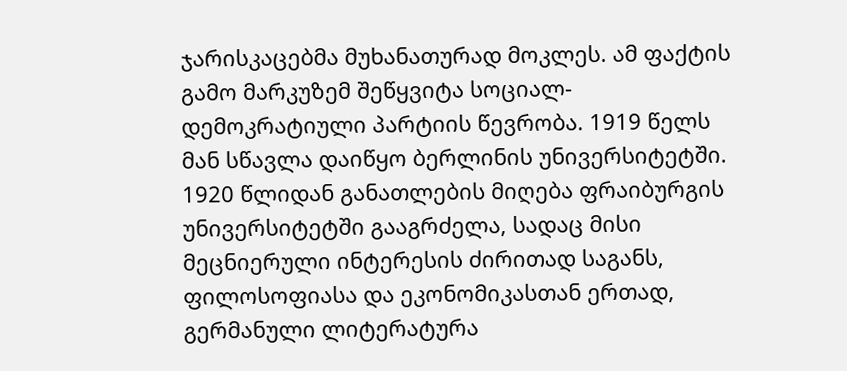ჯარისკაცებმა მუხანათურად მოკლეს. ამ ფაქტის გამო მარკუზემ შეწყვიტა სოციალ-დემოკრატიული პარტიის წევრობა. 1919 წელს მან სწავლა დაიწყო ბერლინის უნივერსიტეტში. 1920 წლიდან განათლების მიღება ფრაიბურგის უნივერსიტეტში გააგრძელა, სადაც მისი მეცნიერული ინტერესის ძირითად საგანს, ფილოსოფიასა და ეკონომიკასთან ერთად, გერმანული ლიტერატურა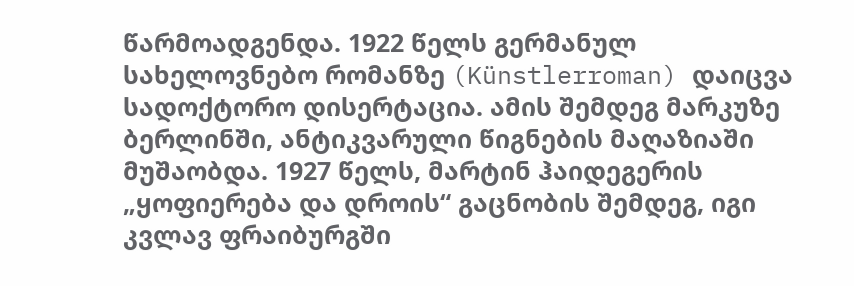წარმოადგენდა. 1922 წელს გერმანულ სახელოვნებო რომანზე (Künstlerroman) დაიცვა სადოქტორო დისერტაცია. ამის შემდეგ მარკუზე ბერლინში, ანტიკვარული წიგნების მაღაზიაში მუშაობდა. 1927 წელს, მარტინ ჰაიდეგერის „ყოფიერება და დროის“ გაცნობის შემდეგ, იგი კვლავ ფრაიბურგში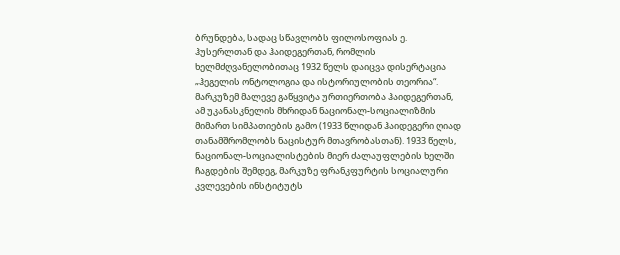ბრუნდება, სადაც სწავლობს ფილოსოფიას ე. ჰუსერლთან და ჰაიდეგერთან, რომლის ხელმძღვანელობითაც 1932 წელს დაიცვა დისერტაცია „ჰეგელის ონტოლოგია და ისტორიულობის თეორია“. მარკუზემ მალევე გაწყვიტა ურთიერთობა ჰაიდეგერთან, ამ უკანასკნელის მხრიდან ნაციონალ-სოციალიზმის მიმართ სიმპათიების გამო (1933 წლიდან ჰაიდეგერი ღიად თანამშრომლობს ნაცისტურ მთავრობასთან). 1933 წელს, ნაციონალ-სოციალისტების მიერ ძალაუფლების ხელში ჩაგდების შემდეგ, მარკუზე ფრანკფურტის სოციალური კვლევების ინსტიტუტს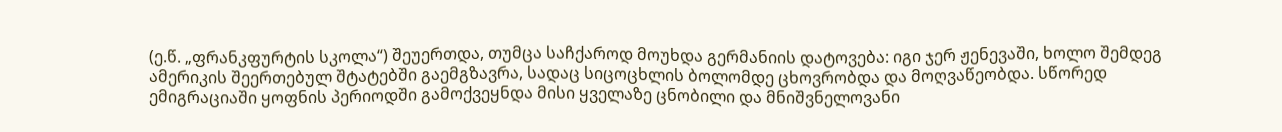(ე.წ. „ფრანკფურტის სკოლა“) შეუერთდა, თუმცა საჩქაროდ მოუხდა გერმანიის დატოვება: იგი ჯერ ჟენევაში, ხოლო შემდეგ ამერიკის შეერთებულ შტატებში გაემგზავრა, სადაც სიცოცხლის ბოლომდე ცხოვრობდა და მოღვაწეობდა. სწორედ ემიგრაციაში ყოფნის პერიოდში გამოქვეყნდა მისი ყველაზე ცნობილი და მნიშვნელოვანი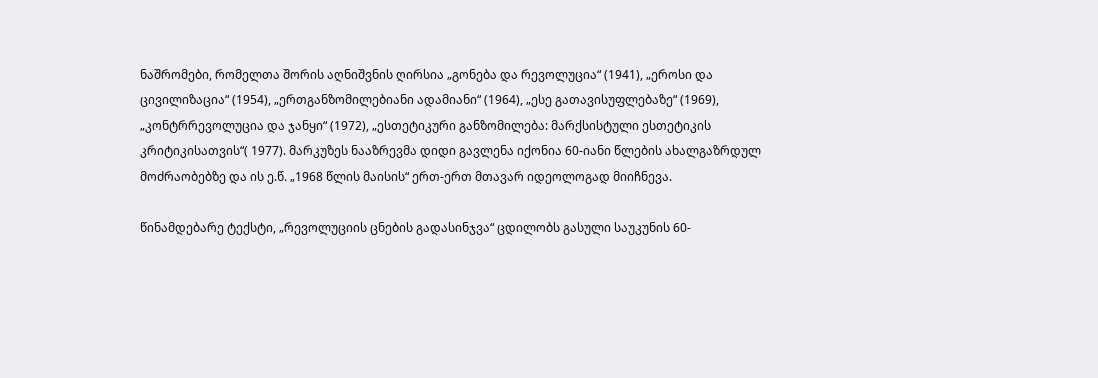ნაშრომები, რომელთა შორის აღნიშვნის ღირსია „გონება და რევოლუცია“ (1941), „ეროსი და ცივილიზაცია“ (1954), „ერთგანზომილებიანი ადამიანი“ (1964), „ესე გათავისუფლებაზე“ (1969), „კონტრრევოლუცია და ჯანყი“ (1972), „ესთეტიკური განზომილება: მარქსისტული ესთეტიკის კრიტიკისათვის“( 1977). მარკუზეს ნააზრევმა დიდი გავლენა იქონია 60-იანი წლების ახალგაზრდულ მოძრაობებზე და ის ე.წ. „1968 წლის მაისის“ ერთ-ერთ მთავარ იდეოლოგად მიიჩნევა.

წინამდებარე ტექსტი, „რევოლუციის ცნების გადასინჯვა“ ცდილობს გასული საუკუნის 60-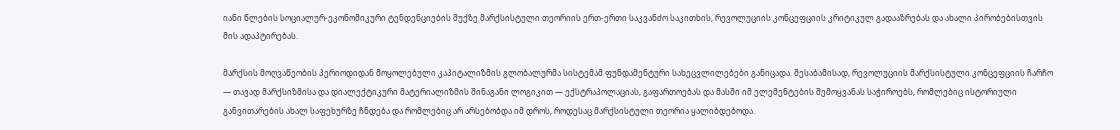იანი წლების სოციალურ-ეკონომიკური ტენდენციების შუქზე მარქსისტული თეორიის ერთ-ერთი საკვანძო საკითხის, რევოლუციის კონცეფციის კრიტიკულ გადააზრებას და ახალი პირობებისთვის მის ადაპტირებას.

მარქსის მოღვაწეობის პერიოდიდან მოყოლებული კაპიტალიზმის გლობალურმა სისტემამ ფუნდამენტური სახეცვლილებები განიცადა. შესაბამისად, რევოლუციის მარქსისტული კონცეფციის ჩარჩო — თავად მარქსიზმისა და დიალექტიკური მატერიალიზმის შინაგანი ლოგიკით — ექსტრაპოლაციას, გაფართოებას და მასში იმ ელემენტების შემოყვანას საჭიროებს, რომლებიც ისტორიული განვითარების ახალ საფეხურზე ჩნდება და რომლებიც არ არსებობდა იმ დროს, როდესაც მარქსისტული თეორია ყალიბდებოდა.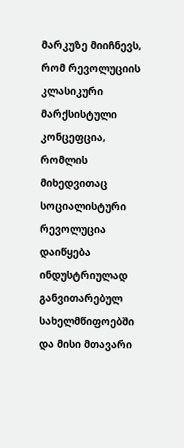მარკუზე მიიჩნევს, რომ რევოლუციის კლასიკური მარქსისტული კონცეფცია, რომლის მიხედვითაც სოციალისტური რევოლუცია დაიწყება ინდუსტრიულად განვითარებულ სახელმწიფოებში და მისი მთავარი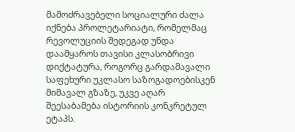მამოძრავებელი სოციალური ძალა იქნება პროლეტარიატი, რომელმაც რევოლუციის შედეგად უნდა დაამყაროს თავისი კლასობრივი დიქტატურა, როგორც გარდამავალი საფეხური უკლასო საზოგადოებისკენ მიმავალ გზაზე, უკვე აღარ შეესაბამება ისტორიის კონკრეტულ ეტაპს.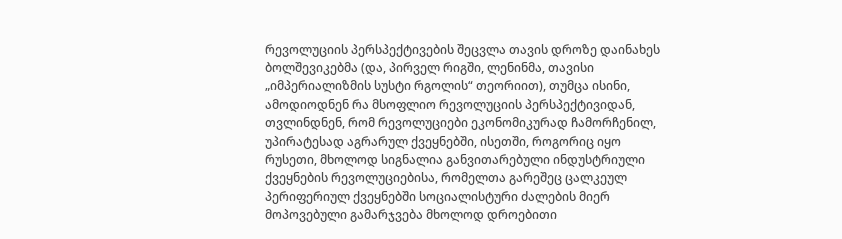რევოლუციის პერსპექტივების შეცვლა თავის დროზე დაინახეს ბოლშევიკებმა (და, პირველ რიგში, ლენინმა, თავისი „იმპერიალიზმის სუსტი რგოლის“ თეორიით), თუმცა ისინი, ამოდიოდნენ რა მსოფლიო რევოლუციის პერსპექტივიდან, თვლინდნენ, რომ რევოლუციები ეკონომიკურად ჩამორჩენილ, უპირატესად აგრარულ ქვეყნებში, ისეთში, როგორიც იყო რუსეთი, მხოლოდ სიგნალია განვითარებული ინდუსტრიული ქვეყნების რევოლუციებისა, რომელთა გარეშეც ცალკეულ პერიფერიულ ქვეყნებში სოციალისტური ძალების მიერ მოპოვებული გამარჯვება მხოლოდ დროებითი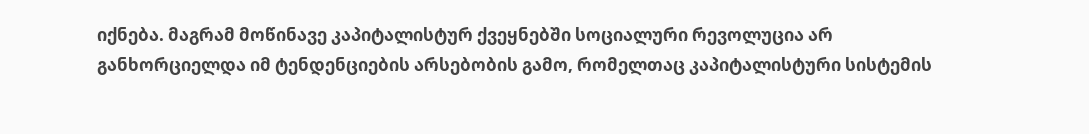იქნება. მაგრამ მოწინავე კაპიტალისტურ ქვეყნებში სოციალური რევოლუცია არ განხორციელდა იმ ტენდენციების არსებობის გამო, რომელთაც კაპიტალისტური სისტემის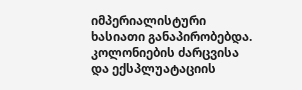იმპერიალისტური ხასიათი განაპირობებდა. კოლონიების ძარცვისა და ექსპლუატაციის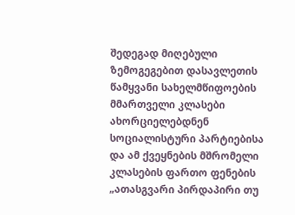შედეგად მიღებული ზემოგეგებით დასავლეთის წამყვანი სახელმწიფოების მმართველი კლასები ახორციელებდნენ სოციალისტური პარტიებისა და ამ ქვეყნების მშრომელი კლასების ფართო ფენების „ათასგვარი პირდაპირი თუ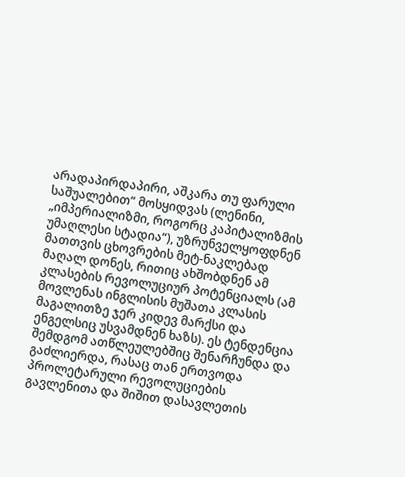არადაპირდაპირი, აშკარა თუ ფარული საშუალებით“ მოსყიდვას (ლენინი, „იმპერიალიზმი, როგორც კაპიტალიზმის უმაღლესი სტადია“), უზრუნველყოფდნენ მათთვის ცხოვრების მეტ-ნაკლებად მაღალ დონეს, რითიც ახშობდნენ ამ კლასების რევოლუციურ პოტენციალს (ამ მოვლენას ინგლისის მუშათა კლასის მაგალითზე ჯერ კიდევ მარქსი და ენგელსიც უსვამდნენ ხაზს). ეს ტენდენცია შემდგომ ათწლეულებშიც შენარჩუნდა და გაძლიერდა, რასაც თან ერთვოდა პროლეტარული რევოლუციების გავლენითა და შიშით დასავლეთის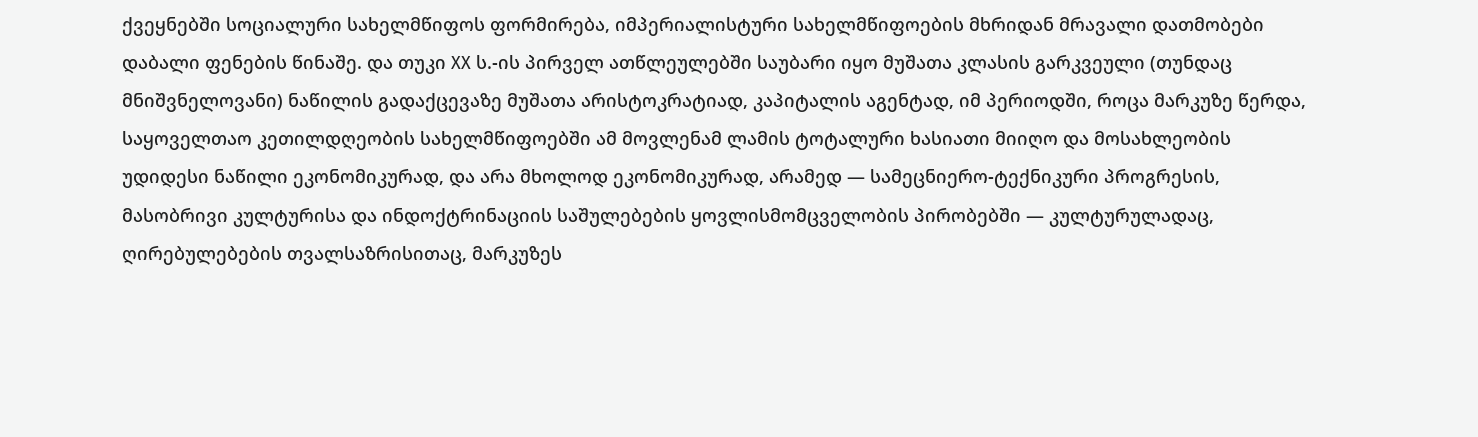ქვეყნებში სოციალური სახელმწიფოს ფორმირება, იმპერიალისტური სახელმწიფოების მხრიდან მრავალი დათმობები დაბალი ფენების წინაშე. და თუკი XX ს.-ის პირველ ათწლეულებში საუბარი იყო მუშათა კლასის გარკვეული (თუნდაც მნიშვნელოვანი) ნაწილის გადაქცევაზე მუშათა არისტოკრატიად, კაპიტალის აგენტად, იმ პერიოდში, როცა მარკუზე წერდა, საყოველთაო კეთილდღეობის სახელმწიფოებში ამ მოვლენამ ლამის ტოტალური ხასიათი მიიღო და მოსახლეობის უდიდესი ნაწილი ეკონომიკურად, და არა მხოლოდ ეკონომიკურად, არამედ — სამეცნიერო-ტექნიკური პროგრესის, მასობრივი კულტურისა და ინდოქტრინაციის საშულებების ყოვლისმომცველობის პირობებში — კულტურულადაც, ღირებულებების თვალსაზრისითაც, მარკუზეს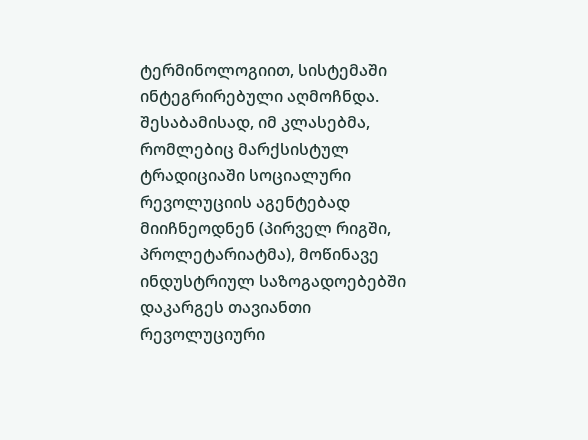ტერმინოლოგიით, სისტემაში ინტეგრირებული აღმოჩნდა. შესაბამისად, იმ კლასებმა, რომლებიც მარქსისტულ ტრადიციაში სოციალური რევოლუციის აგენტებად მიიჩნეოდნენ (პირველ რიგში, პროლეტარიატმა), მოწინავე ინდუსტრიულ საზოგადოებებში დაკარგეს თავიანთი რევოლუციური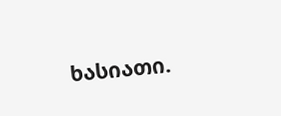ხასიათი.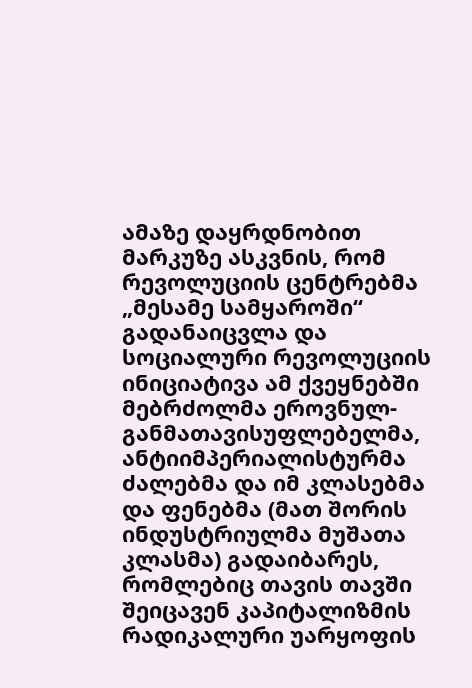ამაზე დაყრდნობით მარკუზე ასკვნის, რომ რევოლუციის ცენტრებმა „მესამე სამყაროში“ გადანაიცვლა და სოციალური რევოლუციის ინიციატივა ამ ქვეყნებში მებრძოლმა ეროვნულ-განმათავისუფლებელმა, ანტიიმპერიალისტურმა ძალებმა და იმ კლასებმა და ფენებმა (მათ შორის ინდუსტრიულმა მუშათა კლასმა) გადაიბარეს, რომლებიც თავის თავში შეიცავენ კაპიტალიზმის რადიკალური უარყოფის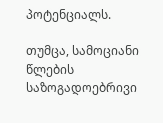პოტენციალს.

თუმცა, სამოციანი წლების საზოგადოებრივი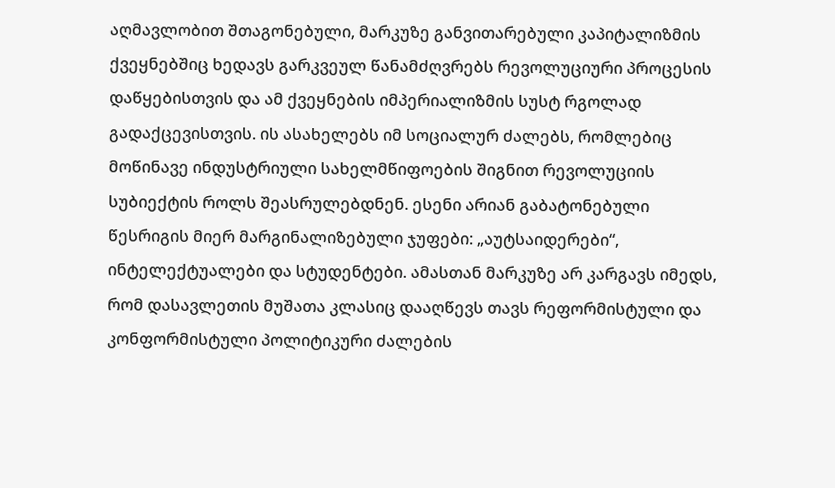აღმავლობით შთაგონებული, მარკუზე განვითარებული კაპიტალიზმის ქვეყნებშიც ხედავს გარკვეულ წანამძღვრებს რევოლუციური პროცესის დაწყებისთვის და ამ ქვეყნების იმპერიალიზმის სუსტ რგოლად გადაქცევისთვის. ის ასახელებს იმ სოციალურ ძალებს, რომლებიც მოწინავე ინდუსტრიული სახელმწიფოების შიგნით რევოლუციის სუბიექტის როლს შეასრულებდნენ. ესენი არიან გაბატონებული წესრიგის მიერ მარგინალიზებული ჯუფები: „აუტსაიდერები“, ინტელექტუალები და სტუდენტები. ამასთან მარკუზე არ კარგავს იმედს, რომ დასავლეთის მუშათა კლასიც დააღწევს თავს რეფორმისტული და კონფორმისტული პოლიტიკური ძალების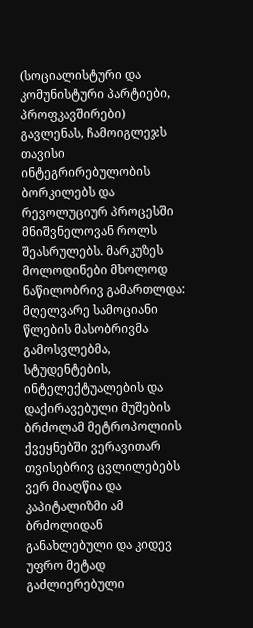(სოციალისტური და კომუნისტური პარტიები, პროფკავშირები) გავლენას, ჩამოიგლეჯს თავისი ინტეგრირებულობის ბორკილებს და რევოლუციურ პროცესში მნიშვნელოვან როლს შეასრულებს. მარკუზეს მოლოდინები მხოლოდ ნაწილობრივ გამართლდა: მღელვარე სამოციანი წლების მასობრივმა გამოსვლებმა, სტუდენტების, ინტელექტუალების და დაქირავებული მუშების ბრძოლამ მეტროპოლიის ქვეყნებში ვერავითარ თვისებრივ ცვლილებებს ვერ მიაღწია და კაპიტალიზმი ამ ბრძოლიდან განახლებული და კიდევ უფრო მეტად გაძლიერებული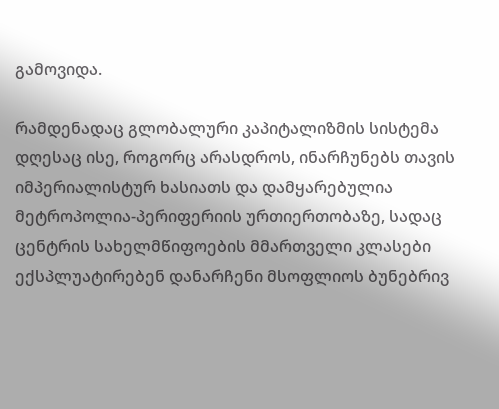გამოვიდა.

რამდენადაც გლობალური კაპიტალიზმის სისტემა დღესაც ისე, როგორც არასდროს, ინარჩუნებს თავის იმპერიალისტურ ხასიათს და დამყარებულია მეტროპოლია-პერიფერიის ურთიერთობაზე, სადაც ცენტრის სახელმწიფოების მმართველი კლასები ექსპლუატირებენ დანარჩენი მსოფლიოს ბუნებრივ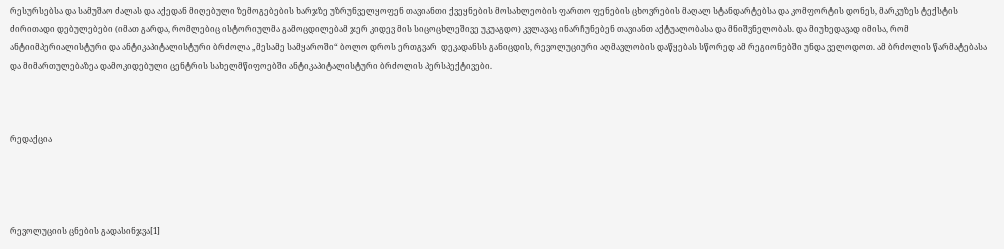რესურსებსა და სამუშაო ძალას და აქედან მიღებული ზემოგებების ხარჯზე უზრუნველყოფენ თავიანთი ქვეყნების მოსახლეობის ფართო ფენების ცხოვრების მაღალ სტანდარტებსა და კომფორტის დონეს, მარკუზეს ტექსტის ძირითადი დებულებები (იმათ გარდა, რომლებიც ისტორიულმა გამოცდილებამ ჯერ კიდევ მის სიცოცხლეშივე უკუაგდო) კვლავაც ინარჩუნებენ თავიანთ აქტუალობასა და მნიშვნელობას. და მიუხედავად იმისა, რომ ანტიიმპერიალისტური და ანტიკაპიტალისტური ბრძოლა „მესამე სამყაროში“ ბოლო დროს ერთგვარ  დეკადანსს განიცდის, რევოლუციური აღმავლობის დაწყებას სწორედ ამ რეგიონებში უნდა ველოდოთ. ამ ბრძოლის წარმატებასა და მიმართულებაზეა დამოკიდებული ცენტრის სახელმწიფოებში ანტიკაპიტალისტური ბრძოლის პერსპექტივები.



რედაქცია




რევოლუციის ცნების გადასინჯვა[1]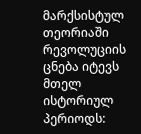მარქსისტულ თეორიაში რევოლუციის ცნება იტევს მთელ ისტორიულ პერიოდს: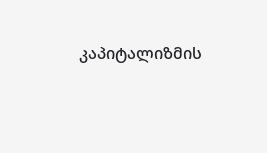კაპიტალიზმის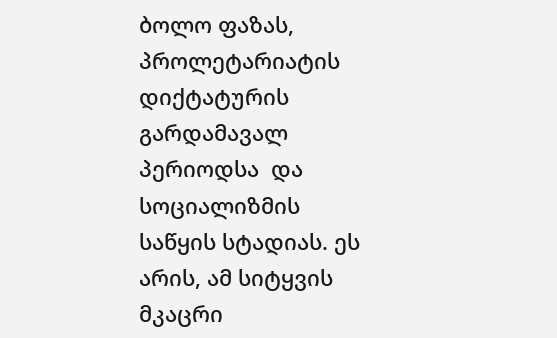ბოლო ფაზას, პროლეტარიატის დიქტატურის გარდამავალ პერიოდსა  და სოციალიზმის საწყის სტადიას. ეს არის, ამ სიტყვის მკაცრი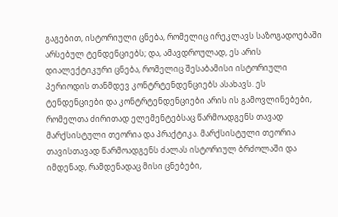გაგებით, ისტორიული ცნება, რომელიც ირეკლავს საზოგადოებაში არსებულ ტენდენციებს; და, ამავდროულად, ეს არის დიალექტიკური ცნება, რომელიც შესაბამისი ისტორიული პერიოდის თანმდევ კონტრტენდენციებს ასახავს. ეს ტენდენციები და კონტრტენდენციები არის ის გამოვლინებები, რომელთა ძირითად ელემენტებსაც წარმოადგენს თავად მარქსისტული თეორია და პრაქტიკა. მარქსისტული თეორია თავისთავად წარმოადგენს ძალას ისტორიულ ბრძოლაში და იმდენად, რამდენადაც მისი ცნებები,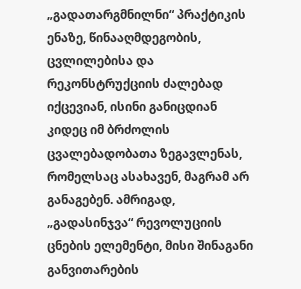„გადათარგმნილნი“ პრაქტიკის ენაზე, წინააღმდეგობის, ცვლილებისა და რეკონსტრუქციის ძალებად იქცევიან, ისინი განიცდიან კიდეც იმ ბრძოლის ცვალებადობათა ზეგავლენას, რომელსაც ასახავენ, მაგრამ არ განაგებენ. ამრიგად, „გადასინჯვა“ რევოლუციის ცნების ელემენტი, მისი შინაგანი განვითარების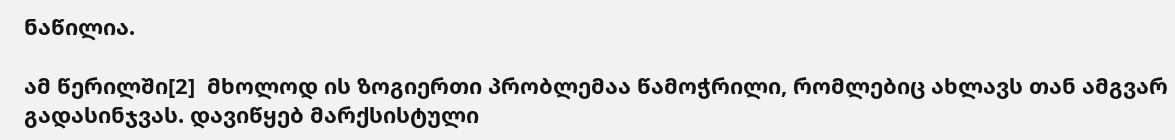ნაწილია.

ამ წერილში[2]  მხოლოდ ის ზოგიერთი პრობლემაა წამოჭრილი, რომლებიც ახლავს თან ამგვარ გადასინჯვას. დავიწყებ მარქსისტული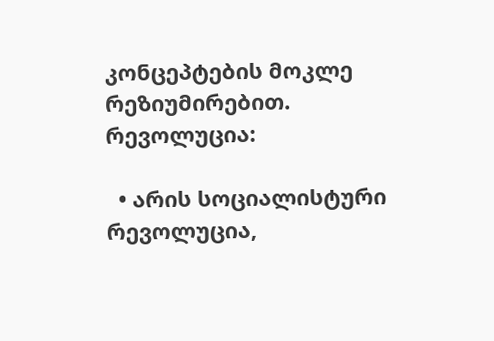კონცეპტების მოკლე რეზიუმირებით. რევოლუცია:

  • არის სოციალისტური რევოლუცია,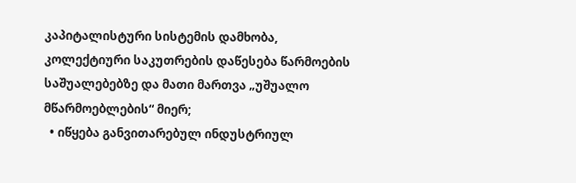კაპიტალისტური სისტემის დამხობა, კოლექტიური საკუთრების დაწესება წარმოების საშუალებებზე და მათი მართვა „უშუალო მწარმოებლების“ მიერ;
  • იწყება განვითარებულ ინდუსტრიულ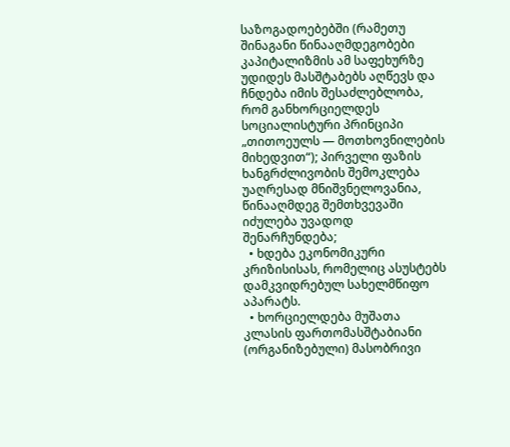საზოგადოებებში (რამეთუ შინაგანი წინააღმდეგობები კაპიტალიზმის ამ საფეხურზე უდიდეს მასშტაბებს აღწევს და ჩნდება იმის შესაძლებლობა, რომ განხორციელდეს სოციალისტური პრინციპი „თითოეულს — მოთხოვნილების მიხედვით“); პირველი ფაზის ხანგრძლივობის შემოკლება უაღრესად მნიშვნელოვანია, წინააღმდეგ შემთხვევაში იძულება უვადოდ შენარჩუნდება;
  • ხდება ეკონომიკური კრიზისისას, რომელიც ასუსტებს დამკვიდრებულ სახელმწიფო აპარატს.
  • ხორციელდება მუშათა კლასის ფართომასშტაბიანი (ორგანიზებული) მასობრივი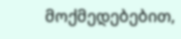მოქმედებებით,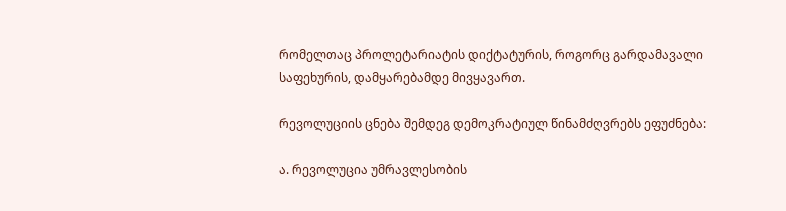რომელთაც პროლეტარიატის დიქტატურის, როგორც გარდამავალი საფეხურის, დამყარებამდე მივყავართ.

რევოლუციის ცნება შემდეგ დემოკრატიულ წინამძღვრებს ეფუძნება:

ა. რევოლუცია უმრავლესობის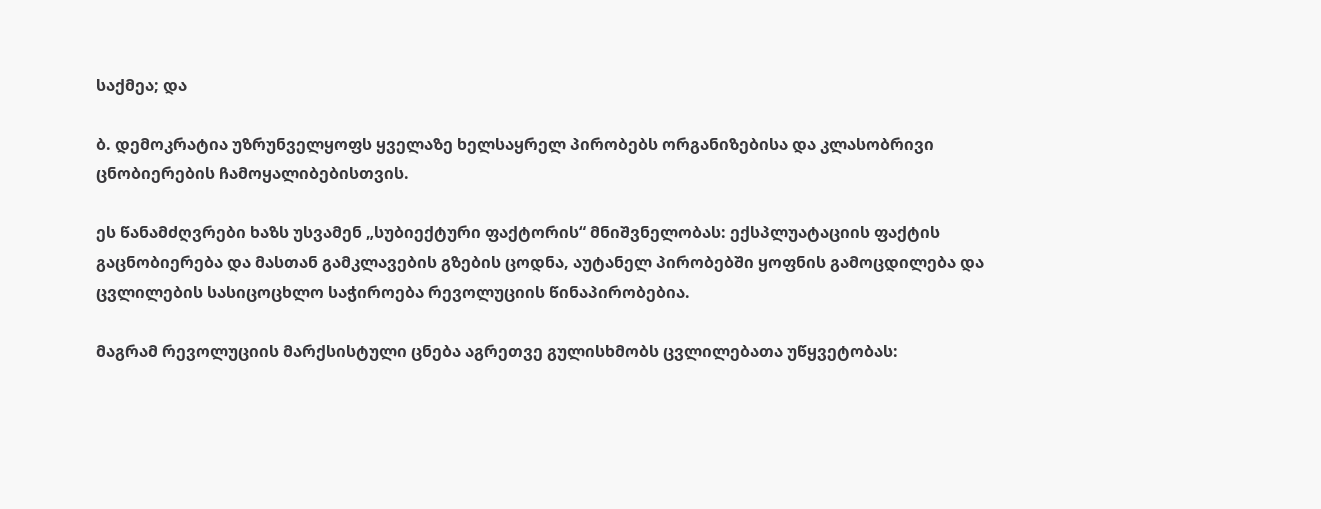საქმეა; და

ბ. დემოკრატია უზრუნველყოფს ყველაზე ხელსაყრელ პირობებს ორგანიზებისა და კლასობრივი ცნობიერების ჩამოყალიბებისთვის.

ეს წანამძღვრები ხაზს უსვამენ „სუბიექტური ფაქტორის“ მნიშვნელობას: ექსპლუატაციის ფაქტის გაცნობიერება და მასთან გამკლავების გზების ცოდნა, აუტანელ პირობებში ყოფნის გამოცდილება და ცვლილების სასიცოცხლო საჭიროება რევოლუციის წინაპირობებია.

მაგრამ რევოლუციის მარქსისტული ცნება აგრეთვე გულისხმობს ცვლილებათა უწყვეტობას: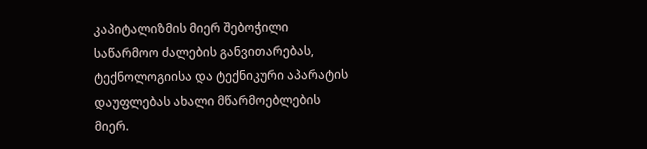კაპიტალიზმის მიერ შებოჭილი საწარმოო ძალების განვითარებას, ტექნოლოგიისა და ტექნიკური აპარატის დაუფლებას ახალი მწარმოებლების მიერ.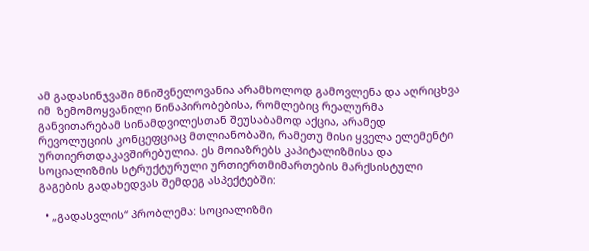ამ გადასინჯვაში მნიშვნელოვანია არამხოლოდ გამოვლენა და აღრიცხვა იმ  ზემომოყვანილი წინაპირობებისა, რომლებიც რეალურმა განვითარებამ სინამდვილესთან შეუსაბამოდ აქცია, არამედ რევოლუციის კონცეფციაც მთლიანობაში, რამეთუ მისი ყველა ელემენტი ურთიერთდაკავშირებულია. ეს მოიაზრებს კაპიტალიზმისა და სოციალიზმის სტრუქტურული ურთიერთმიმართების მარქსისტული გაგების გადახედვას შემდეგ ასპექტებში:

  • „გადასვლის“ პრობლემა: სოციალიზმი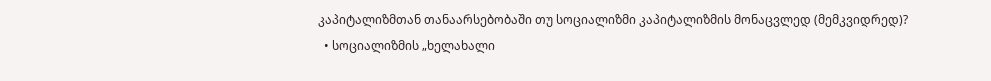კაპიტალიზმთან თანაარსებობაში თუ სოციალიზმი კაპიტალიზმის მონაცვლედ (მემკვიდრედ)?
  • სოციალიზმის „ხელახალი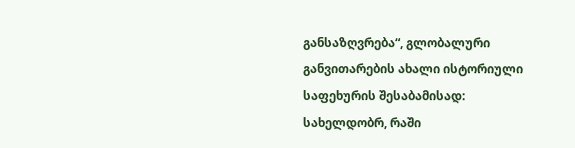განსაზღვრება“, გლობალური განვითარების ახალი ისტორიული საფეხურის შესაბამისად: სახელდობრ, რაში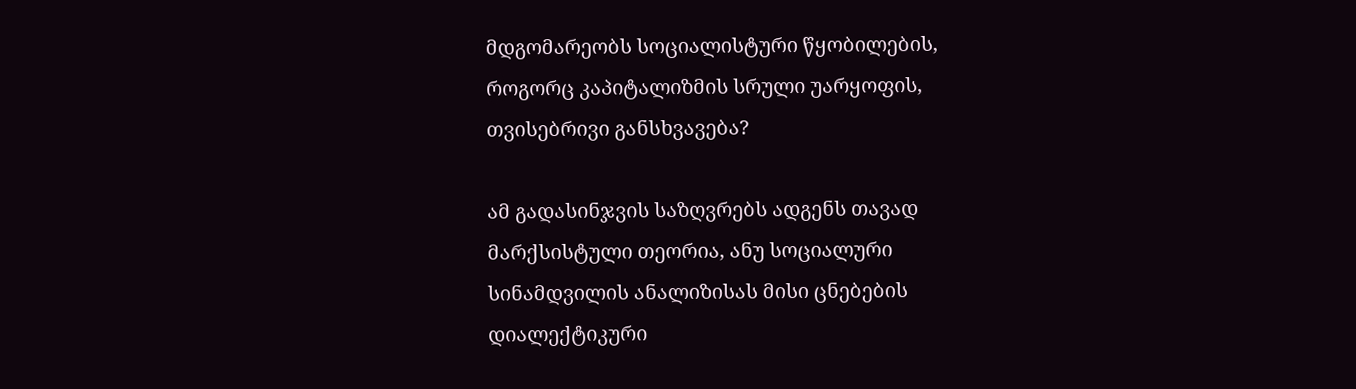მდგომარეობს სოციალისტური წყობილების, როგორც კაპიტალიზმის სრული უარყოფის, თვისებრივი განსხვავება?

ამ გადასინჯვის საზღვრებს ადგენს თავად მარქსისტული თეორია, ანუ სოციალური სინამდვილის ანალიზისას მისი ცნებების დიალექტიკური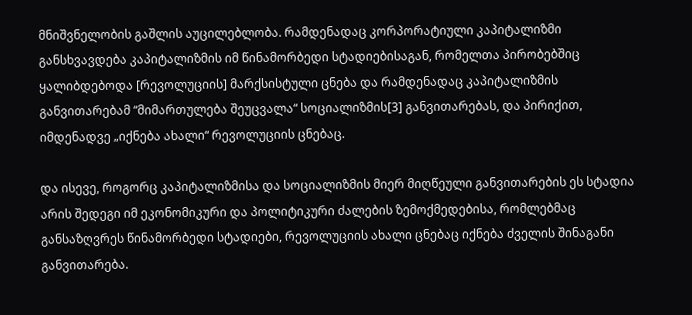მნიშვნელობის გაშლის აუცილებლობა. რამდენადაც კორპორატიული კაპიტალიზმი განსხვავდება კაპიტალიზმის იმ წინამორბედი სტადიებისაგან, რომელთა პირობებშიც ყალიბდებოდა [რევოლუციის] მარქსისტული ცნება და რამდენადაც კაპიტალიზმის განვითარებამ “მიმართულება შეუცვალა“ სოციალიზმის[3] განვითარებას, და პირიქით, იმდენადვე „იქნება ახალი“ რევოლუციის ცნებაც.

და ისევე, როგორც კაპიტალიზმისა და სოციალიზმის მიერ მიღწეული განვითარების ეს სტადია არის შედეგი იმ ეკონომიკური და პოლიტიკური ძალების ზემოქმედებისა, რომლებმაც განსაზღვრეს წინამორბედი სტადიები, რევოლუციის ახალი ცნებაც იქნება ძველის შინაგანი განვითარება.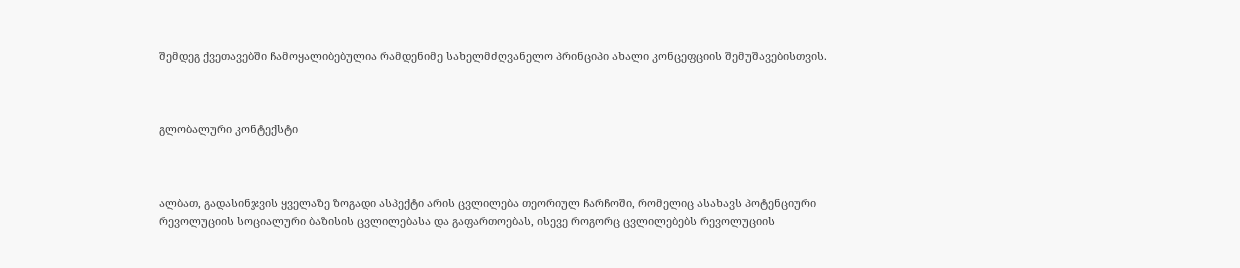შემდეგ ქვეთავებში ჩამოყალიბებულია რამდენიმე სახელმძღვანელო პრინციპი ახალი კონცეფციის შემუშავებისთვის.



გლობალური კონტექსტი



ალბათ, გადასინჯვის ყველაზე ზოგადი ასპექტი არის ცვლილება თეორიულ ჩარჩოში, რომელიც ასახავს პოტენციური რევოლუციის სოციალური ბაზისის ცვლილებასა და გაფართოებას, ისევე როგორც ცვლილებებს რევოლუციის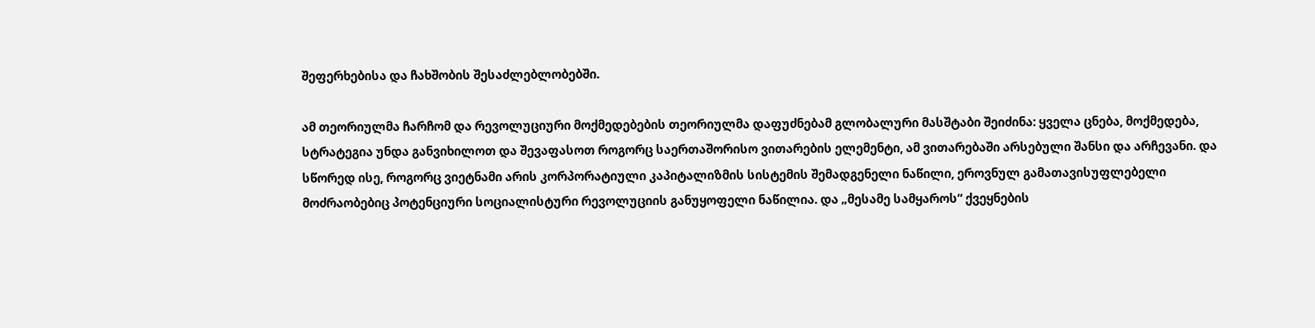შეფერხებისა და ჩახშობის შესაძლებლობებში.

ამ თეორიულმა ჩარჩომ და რევოლუციური მოქმედებების თეორიულმა დაფუძნებამ გლობალური მასშტაბი შეიძინა: ყველა ცნება, მოქმედება, სტრატეგია უნდა განვიხილოთ და შევაფასოთ როგორც საერთაშორისო ვითარების ელემენტი, ამ ვითარებაში არსებული შანსი და არჩევანი. და სწორედ ისე, როგორც ვიეტნამი არის კორპორატიული კაპიტალიზმის სისტემის შემადგენელი ნაწილი, ეროვნულ გამათავისუფლებელი მოძრაობებიც პოტენციური სოციალისტური რევოლუციის განუყოფელი ნაწილია. და „მესამე სამყაროს“ ქვეყნების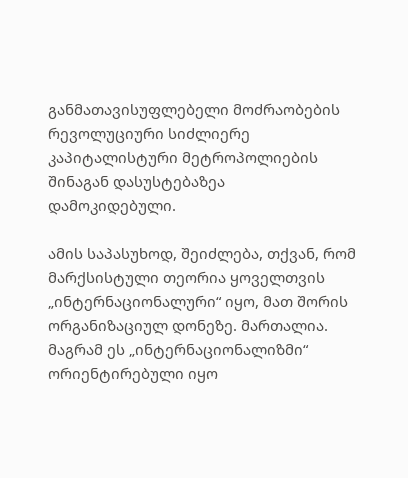განმათავისუფლებელი მოძრაობების რევოლუციური სიძლიერე კაპიტალისტური მეტროპოლიების შინაგან დასუსტებაზეა დამოკიდებული.

ამის საპასუხოდ, შეიძლება, თქვან, რომ მარქსისტული თეორია ყოველთვის „ინტერნაციონალური“ იყო, მათ შორის ორგანიზაციულ დონეზე. მართალია. მაგრამ ეს „ინტერნაციონალიზმი“ ორიენტირებული იყო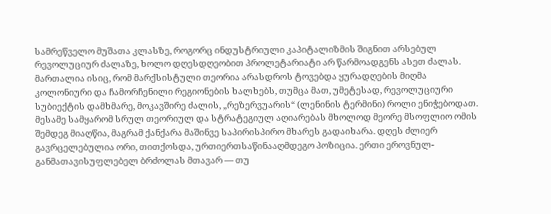სამრეწველო მუშათა კლასზე, როგორც ინდუსტრიული კაპიტალიზმის შიგნით არსებულ რევოლუციურ ძალაზე, ხოლო დღესდღეობით პროლეტარიატი არ წარმოადგენს ასეთ ძალას. მართალია ისიც, რომ მარქსისტული თეორია არასდროს ტოვებდა ყურადღების მიღმა კოლონიური და ჩამორჩენილი რეგიონების ხალხებს, თუმცა მათ, უმეტესად, რევოლუციური სუბიექტის დამხმარე, მოკავშირე ძალის, „რეზერვუარის“ (ლენინის ტერმინი) როლი ენიჭებოდათ. მესამე სამყარომ სრულ თეორიულ და სტრატეგიულ აღიარებას მხოლოდ მეორე მსოფლიო ომის შემდეგ მიაღწია, მაგრამ ქანქარა მაშინვე საპირისპირო მხარეს გადაიხარა. დღეს ძლიერ გავრცელებულია ორი, თითქოსდა, ურთიერთსაწინააღმდეგო პოზიცია. ერთი ეროვნულ-განმათავისუფლებელ ბრძოლას მთავარ — თუ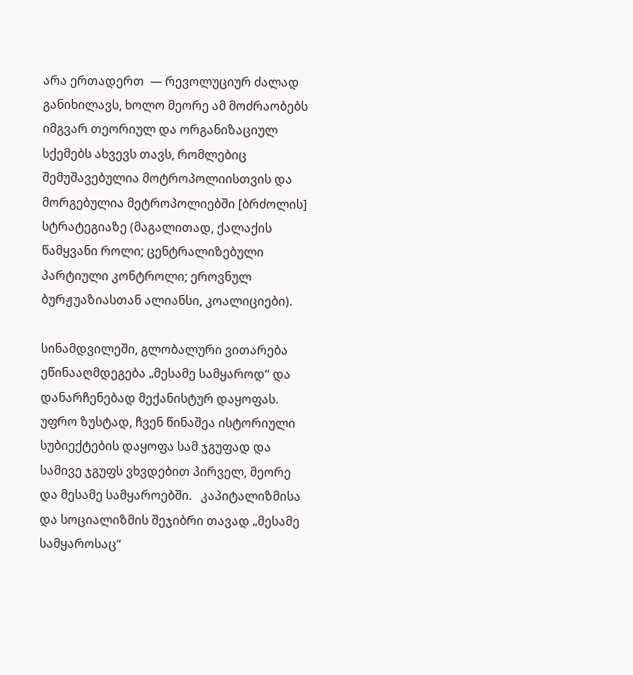არა ერთადერთ  — რევოლუციურ ძალად განიხილავს, ხოლო მეორე ამ მოძრაობებს იმგვარ თეორიულ და ორგანიზაციულ სქემებს ახვევს თავს, რომლებიც შემუშავებულია მოტროპოლიისთვის და მორგებულია მეტროპოლიებში [ბრძოლის] სტრატეგიაზე (მაგალითად, ქალაქის წამყვანი როლი; ცენტრალიზებული პარტიული კონტროლი; ეროვნულ ბურჟუაზიასთან ალიანსი, კოალიციები).

სინამდვილეში, გლობალური ვითარება ეწინააღმდეგება „მესამე სამყაროდ“ და დანარჩენებად მექანისტურ დაყოფას. უფრო ზუსტად, ჩვენ წინაშეა ისტორიული სუბიექტების დაყოფა სამ ჯგუფად და სამივე ჯგუფს ვხვდებით პირველ, მეორე და მესამე სამყაროებში.   კაპიტალიზმისა და სოციალიზმის შეჯიბრი თავად „მესამე სამყაროსაც“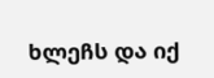ხლეჩს და იქ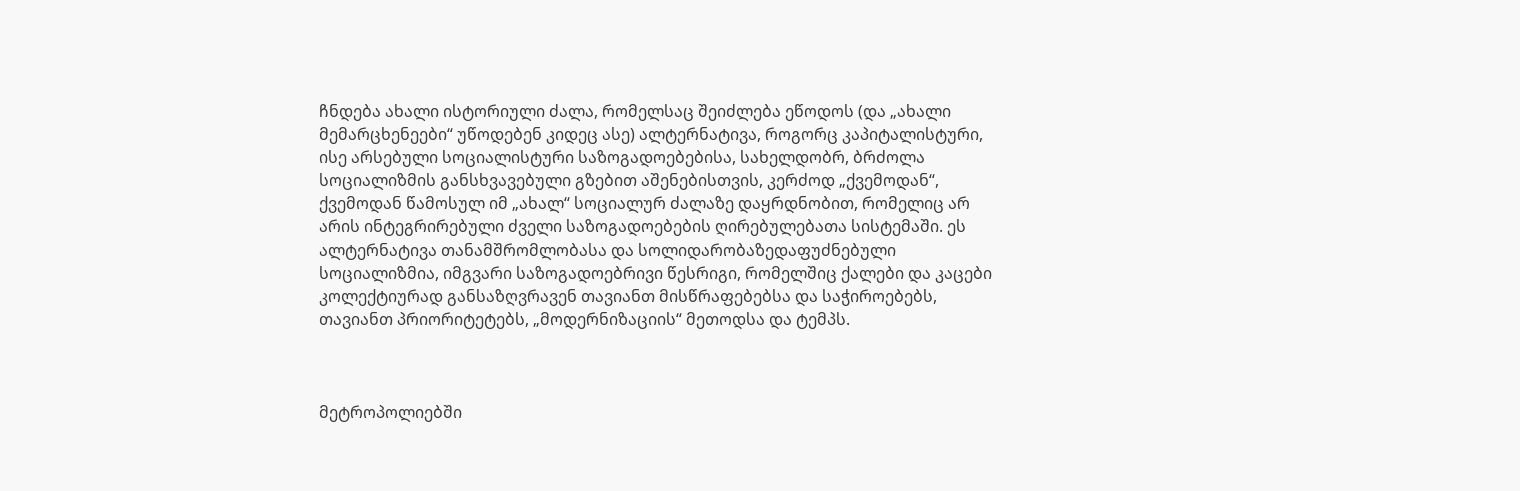ჩნდება ახალი ისტორიული ძალა, რომელსაც შეიძლება ეწოდოს (და „ახალი მემარცხენეები“ უწოდებენ კიდეც ასე) ალტერნატივა, როგორც კაპიტალისტური, ისე არსებული სოციალისტური საზოგადოებებისა, სახელდობრ, ბრძოლა სოციალიზმის განსხვავებული გზებით აშენებისთვის, კერძოდ „ქვემოდან“, ქვემოდან წამოსულ იმ „ახალ“ სოციალურ ძალაზე დაყრდნობით, რომელიც არ არის ინტეგრირებული ძველი საზოგადოებების ღირებულებათა სისტემაში. ეს ალტერნატივა თანამშრომლობასა და სოლიდარობაზედაფუძნებული სოციალიზმია, იმგვარი საზოგადოებრივი წესრიგი, რომელშიც ქალები და კაცები კოლექტიურად განსაზღვრავენ თავიანთ მისწრაფებებსა და საჭიროებებს, თავიანთ პრიორიტეტებს, „მოდერნიზაციის“ მეთოდსა და ტემპს.



მეტროპოლიებში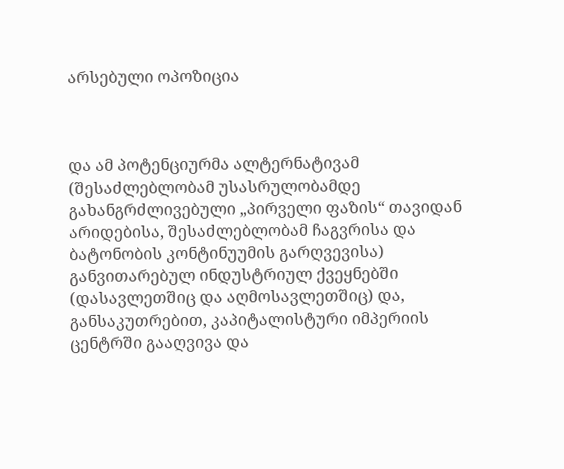არსებული ოპოზიცია



და ამ პოტენციურმა ალტერნატივამ (შესაძლებლობამ უსასრულობამდე გახანგრძლივებული „პირველი ფაზის“ თავიდან არიდებისა, შესაძლებლობამ ჩაგვრისა და ბატონობის კონტინუუმის გარღვევისა) განვითარებულ ინდუსტრიულ ქვეყნებში (დასავლეთშიც და აღმოსავლეთშიც) და, განსაკუთრებით, კაპიტალისტური იმპერიის ცენტრში გააღვივა და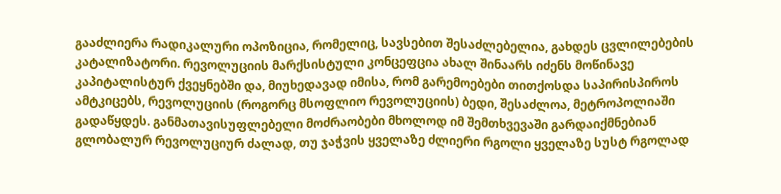გააძლიერა რადიკალური ოპოზიცია, რომელიც, სავსებით შესაძლებელია, გახდეს ცვლილებების კატალიზატორი. რევოლუციის მარქსისტული კონცეფცია ახალ შინაარს იძენს მოწინავე კაპიტალისტურ ქვეყნებში და, მიუხედავად იმისა, რომ გარემოებები თითქოსდა საპირისპიროს ამტკიცებს, რევოლუციის (როგორც მსოფლიო რევოლუციის) ბედი, შესაძლოა, მეტროპოლიაში გადაწყდეს. განმათავისუფლებელი მოძრაობები მხოლოდ იმ შემთხვევაში გარდაიქმნებიან გლობალურ რევოლუციურ ძალად, თუ ჯაჭვის ყველაზე ძლიერი რგოლი ყველაზე სუსტ რგოლად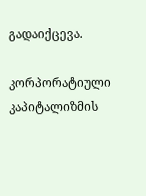გადაიქცევა.

კორპორატიული კაპიტალიზმის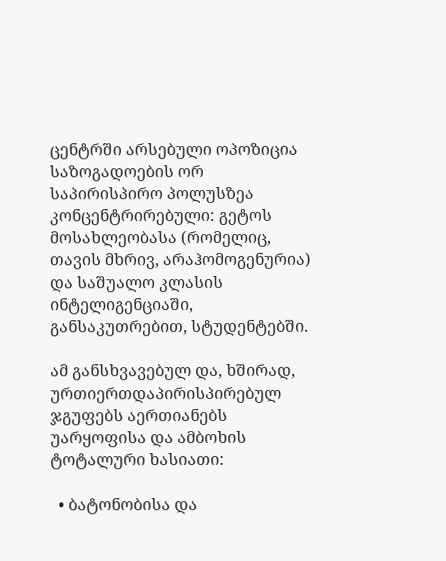ცენტრში არსებული ოპოზიცია საზოგადოების ორ საპირისპირო პოლუსზეა კონცენტრირებული: გეტოს მოსახლეობასა (რომელიც, თავის მხრივ, არაჰომოგენურია) და საშუალო კლასის ინტელიგენციაში, განსაკუთრებით, სტუდენტებში.

ამ განსხვავებულ და, ხშირად, ურთიერთდაპირისპირებულ ჯგუფებს აერთიანებს უარყოფისა და ამბოხის ტოტალური ხასიათი:

  • ბატონობისა და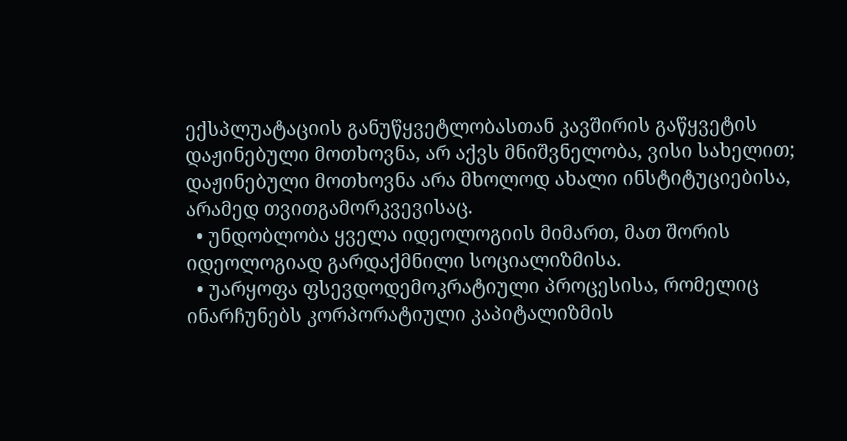ექსპლუატაციის განუწყვეტლობასთან კავშირის გაწყვეტის დაჟინებული მოთხოვნა, არ აქვს მნიშვნელობა, ვისი სახელით; დაჟინებული მოთხოვნა არა მხოლოდ ახალი ინსტიტუციებისა, არამედ თვითგამორკვევისაც.
  • უნდობლობა ყველა იდეოლოგიის მიმართ, მათ შორის იდეოლოგიად გარდაქმნილი სოციალიზმისა.
  • უარყოფა ფსევდოდემოკრატიული პროცესისა, რომელიც ინარჩუნებს კორპორატიული კაპიტალიზმის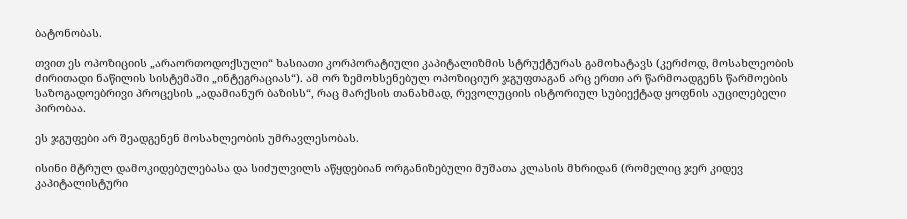ბატონობას.

თვით ეს ოპოზიციის „არაორთოდოქსული“ ხასიათი კორპორატიული კაპიტალიზმის სტრუქტურას გამოხატავს (კერძოდ, მოსახლეობის ძირითადი ნაწილის სისტემაში „ინტეგრაციას“). ამ ორ ზემოხსენებულ ოპოზიციურ ჯგუფთაგან არც ერთი არ წარმოადგენს წარმოების საზოგადოებრივი პროცესის „ადამიანურ ბაზისს“, რაც მარქსის თანახმად, რევოლუციის ისტორიულ სუბიექტად ყოფნის აუცილებელი პირობაა.

ეს ჯგუფები არ შეადგენენ მოსახლეობის უმრავლესობას.

ისინი მტრულ დამოკიდებულებასა და სიძულვილს აწყდებიან ორგანიზებული მუშათა კლასის მხრიდან (რომელიც ჯერ კიდევ კაპიტალისტური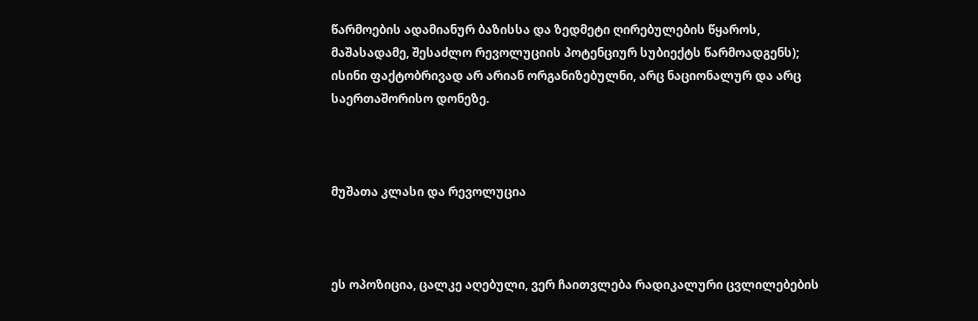წარმოების ადამიანურ ბაზისსა და ზედმეტი ღირებულების წყაროს, მაშასადამე, შესაძლო რევოლუციის პოტენციურ სუბიექტს წარმოადგენს); ისინი ფაქტობრივად არ არიან ორგანიზებულნი, არც ნაციონალურ და არც საერთაშორისო დონეზე.



მუშათა კლასი და რევოლუცია



ეს ოპოზიცია, ცალკე აღებული, ვერ ჩაითვლება რადიკალური ცვლილებების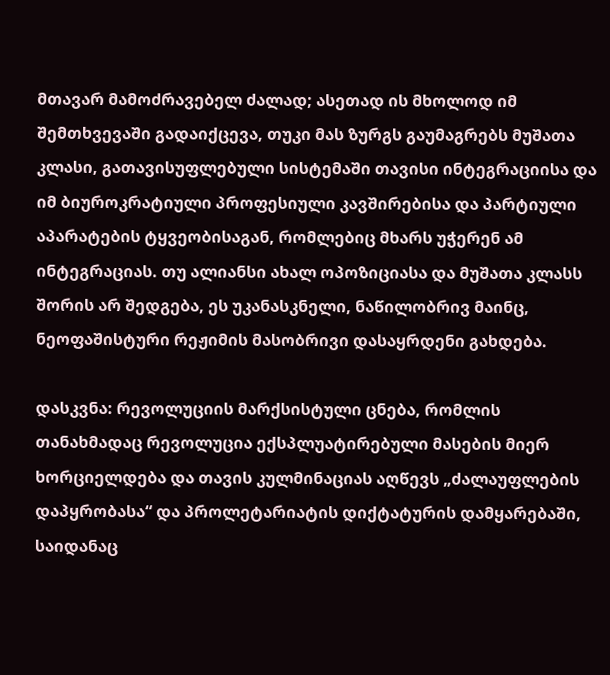მთავარ მამოძრავებელ ძალად; ასეთად ის მხოლოდ იმ შემთხვევაში გადაიქცევა, თუკი მას ზურგს გაუმაგრებს მუშათა კლასი, გათავისუფლებული სისტემაში თავისი ინტეგრაციისა და იმ ბიუროკრატიული პროფესიული კავშირებისა და პარტიული აპარატების ტყვეობისაგან, რომლებიც მხარს უჭერენ ამ ინტეგრაციას. თუ ალიანსი ახალ ოპოზიციასა და მუშათა კლასს შორის არ შედგება, ეს უკანასკნელი, ნაწილობრივ მაინც, ნეოფაშისტური რეჟიმის მასობრივი დასაყრდენი გახდება.

დასკვნა: რევოლუციის მარქსისტული ცნება, რომლის თანახმადაც რევოლუცია ექსპლუატირებული მასების მიერ ხორციელდება და თავის კულმინაციას აღწევს „ძალაუფლების დაპყრობასა“ და პროლეტარიატის დიქტატურის დამყარებაში, საიდანაც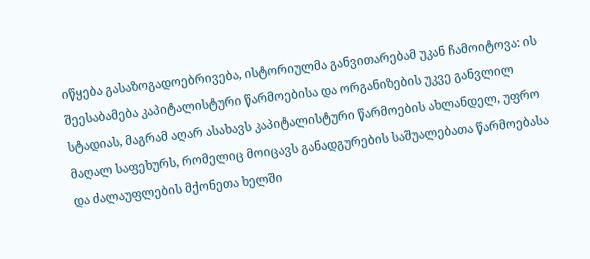იწყება გასაზოგადოებრივება, ისტორიულმა განვითარებამ უკან ჩამოიტოვა: ის შეესაბამება კაპიტალისტური წარმოებისა და ორგანიზების უკვე განვლილ სტადიას, მაგრამ აღარ ასახავს კაპიტალისტური წარმოების ახლანდელ, უფრო მაღალ საფეხურს, რომელიც მოიცავს განადგურების საშუალებათა წარმოებასა და ძალაუფლების მქონეთა ხელში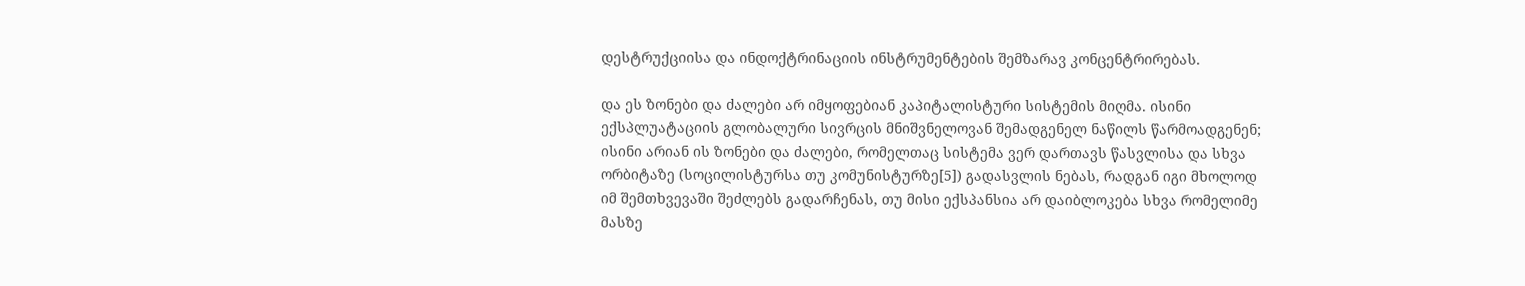დესტრუქციისა და ინდოქტრინაციის ინსტრუმენტების შემზარავ კონცენტრირებას.

და ეს ზონები და ძალები არ იმყოფებიან კაპიტალისტური სისტემის მიღმა. ისინი ექსპლუატაციის გლობალური სივრცის მნიშვნელოვან შემადგენელ ნაწილს წარმოადგენენ; ისინი არიან ის ზონები და ძალები, რომელთაც სისტემა ვერ დართავს წასვლისა და სხვა ორბიტაზე (სოცილისტურსა თუ კომუნისტურზე[5]) გადასვლის ნებას, რადგან იგი მხოლოდ იმ შემთხვევაში შეძლებს გადარჩენას, თუ მისი ექსპანსია არ დაიბლოკება სხვა რომელიმე მასზე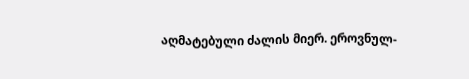აღმატებული ძალის მიერ. ეროვნულ-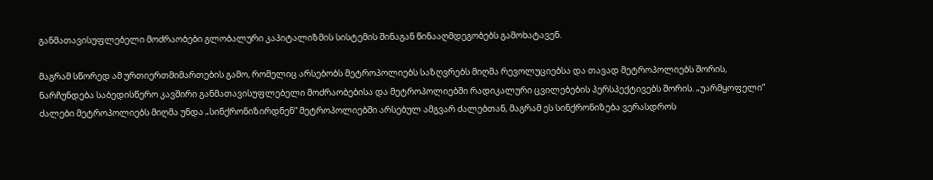განმათავისუფლებელი მოძრაობები გლობალური კაპიტალიზმის სისტემის შინაგან წინააღმდეგობებს გამოხატავენ.

მაგრამ სწორედ ამ ურთიერთმიმართების გამო, რომელიც არსებობს მეტროპოლიებს საზღვრებს მიღმა რევოლუციებსა და თავად მეტროპოლიებს შორის, ნარჩუნდება საბედისწერო კავშირი განმათავისუფლებელი მოძრაობებისა და მეტროპოლიებში რადიკალური ცვილებების პერსპექტივებს შორის. „უარმყოფელი“ ძალები მეტროპოლიებს მიღმა უნდა „სინქრონიზირდნენ“ მეტროპოლიებში არსებულ ამგვარ ძალებთან, მაგრამ ეს სინქრონიზება ვერასდროს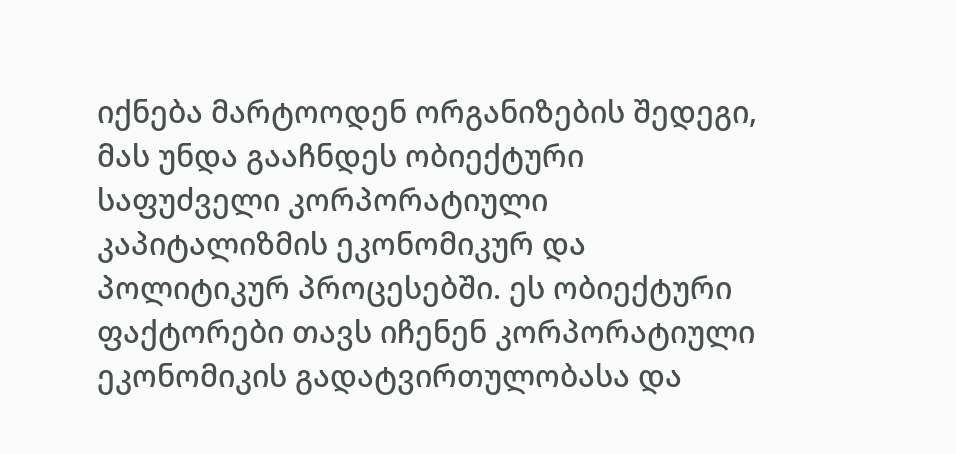იქნება მარტოოდენ ორგანიზების შედეგი, მას უნდა გააჩნდეს ობიექტური საფუძველი კორპორატიული კაპიტალიზმის ეკონომიკურ და პოლიტიკურ პროცესებში. ეს ობიექტური ფაქტორები თავს იჩენენ კორპორატიული ეკონომიკის გადატვირთულობასა და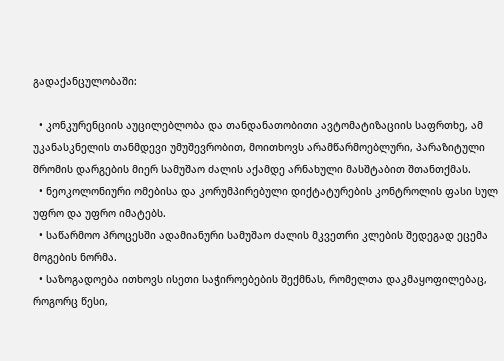გადაქანცულობაში:

  • კონკურენციის აუცილებლობა და თანდანათობითი ავტომატიზაციის საფრთხე, ამ უკანასკნელის თანმდევი უმუშევრობით, მოითხოვს არამწარმოებლური, პარაზიტული შრომის დარგების მიერ სამუშაო ძალის აქამდე არნახული მასშტაბით შთანთქმას.
  • ნეოკოლონიური ომებისა და კორუმპირებული დიქტატურების კონტროლის ფასი სულ უფრო და უფრო იმატებს.
  • საწარმოო პროცესში ადამიანური სამუშაო ძალის მკვეთრი კლების შედეგად ეცემა მოგების ნორმა.
  • საზოგადოება ითხოვს ისეთი საჭიროებების შექმნას, რომელთა დაკმაყოფილებაც, როგორც წესი,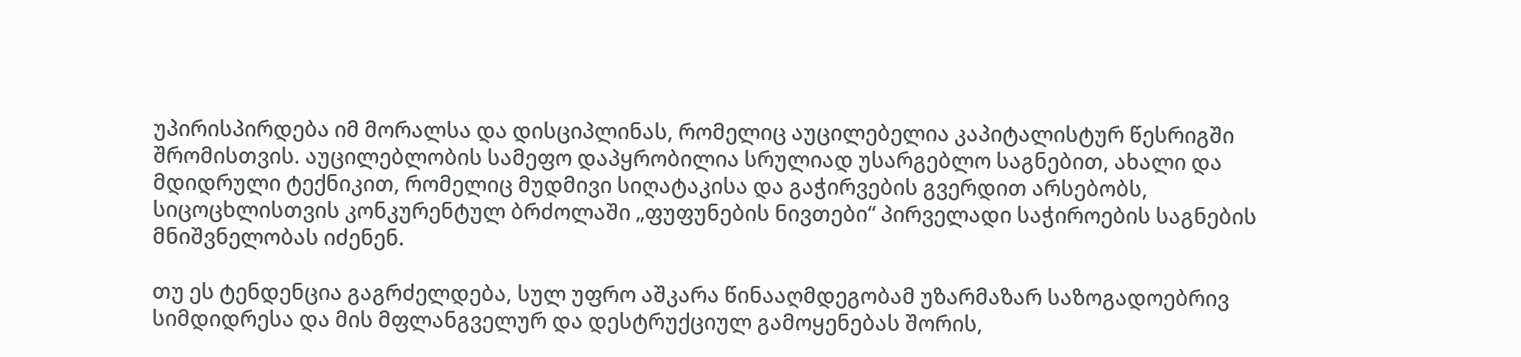უპირისპირდება იმ მორალსა და დისციპლინას, რომელიც აუცილებელია კაპიტალისტურ წესრიგში შრომისთვის. აუცილებლობის სამეფო დაპყრობილია სრულიად უსარგებლო საგნებით, ახალი და მდიდრული ტექნიკით, რომელიც მუდმივი სიღატაკისა და გაჭირვების გვერდით არსებობს, სიცოცხლისთვის კონკურენტულ ბრძოლაში „ფუფუნების ნივთები“ პირველადი საჭიროების საგნების მნიშვნელობას იძენენ.

თუ ეს ტენდენცია გაგრძელდება, სულ უფრო აშკარა წინააღმდეგობამ უზარმაზარ საზოგადოებრივ სიმდიდრესა და მის მფლანგველურ და დესტრუქციულ გამოყენებას შორის,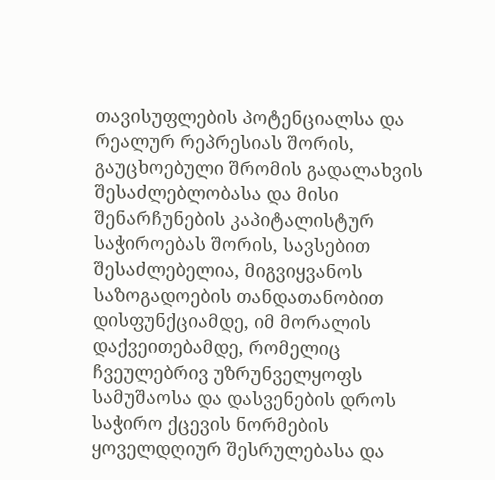თავისუფლების პოტენციალსა და რეალურ რეპრესიას შორის, გაუცხოებული შრომის გადალახვის შესაძლებლობასა და მისი შენარჩუნების კაპიტალისტურ საჭიროებას შორის, სავსებით შესაძლებელია, მიგვიყვანოს საზოგადოების თანდათანობით დისფუნქციამდე, იმ მორალის დაქვეითებამდე, რომელიც ჩვეულებრივ უზრუნველყოფს სამუშაოსა და დასვენების დროს საჭირო ქცევის ნორმების ყოველდღიურ შესრულებასა და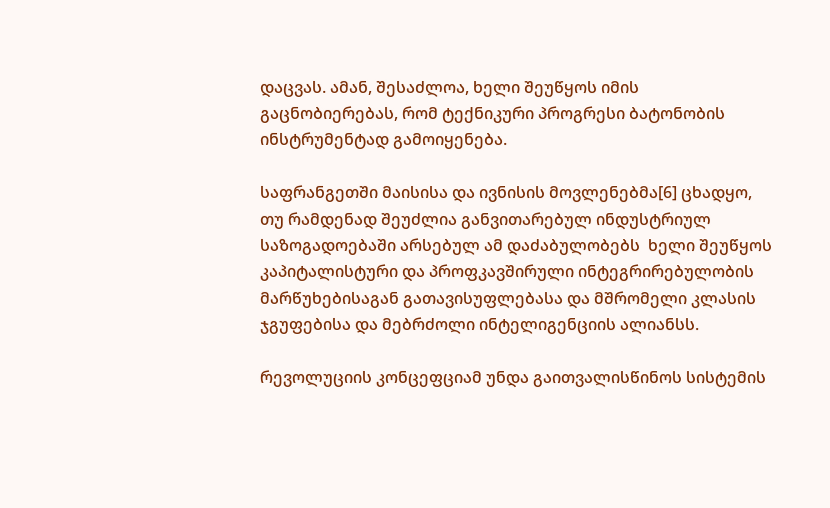დაცვას. ამან, შესაძლოა, ხელი შეუწყოს იმის გაცნობიერებას, რომ ტექნიკური პროგრესი ბატონობის ინსტრუმენტად გამოიყენება.

საფრანგეთში მაისისა და ივნისის მოვლენებმა[6] ცხადყო, თუ რამდენად შეუძლია განვითარებულ ინდუსტრიულ საზოგადოებაში არსებულ ამ დაძაბულობებს  ხელი შეუწყოს კაპიტალისტური და პროფკავშირული ინტეგრირებულობის მარწუხებისაგან გათავისუფლებასა და მშრომელი კლასის ჯგუფებისა და მებრძოლი ინტელიგენციის ალიანსს.

რევოლუციის კონცეფციამ უნდა გაითვალისწინოს სისტემის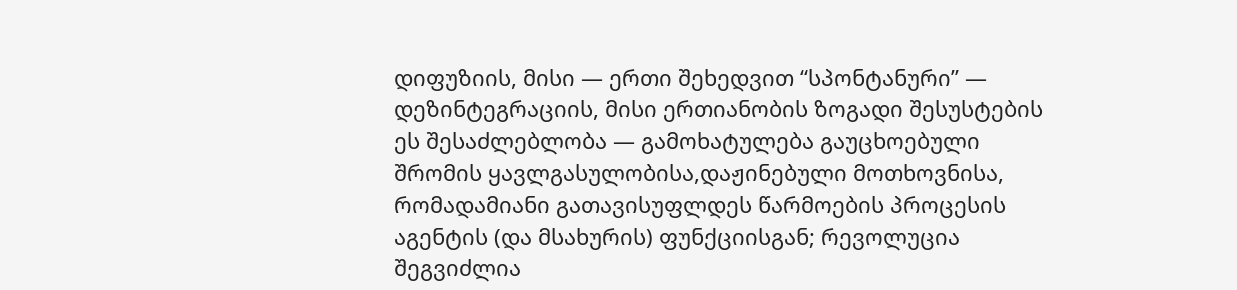დიფუზიის, მისი — ერთი შეხედვით “სპონტანური” — დეზინტეგრაციის, მისი ერთიანობის ზოგადი შესუსტების ეს შესაძლებლობა — გამოხატულება გაუცხოებული შრომის ყავლგასულობისა,დაჟინებული მოთხოვნისა, რომადამიანი გათავისუფლდეს წარმოების პროცესის აგენტის (და მსახურის) ფუნქციისგან; რევოლუცია შეგვიძლია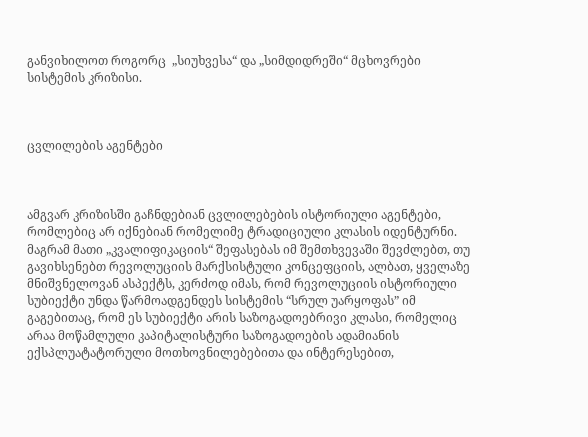განვიხილოთ როგორც  „სიუხვესა“ და „სიმდიდრეში“ მცხოვრები სისტემის კრიზისი.



ცვლილების აგენტები



ამგვარ კრიზისში გაჩნდებიან ცვლილებების ისტორიული აგენტები, რომლებიც არ იქნებიან რომელიმე ტრადიციული კლასის იდენტურნი. მაგრამ მათი „კვალიფიკაციის“ შეფასებას იმ შემთხვევაში შევძლებთ, თუ გავიხსენებთ რევოლუციის მარქსისტული კონცეფციის, ალბათ, ყველაზე მნიშვნელოვან ასპექტს, კერძოდ იმას, რომ რევოლუციის ისტორიული სუბიექტი უნდა წარმოადგენდეს სისტემის “სრულ უარყოფას” იმ გაგებითაც, რომ ეს სუბიექტი არის საზოგადოებრივი კლასი, რომელიც არაა მოწამლული კაპიტალისტური საზოგადოების ადამიანის ექსპლუატატორული მოთხოვნილებებითა და ინტერესებით,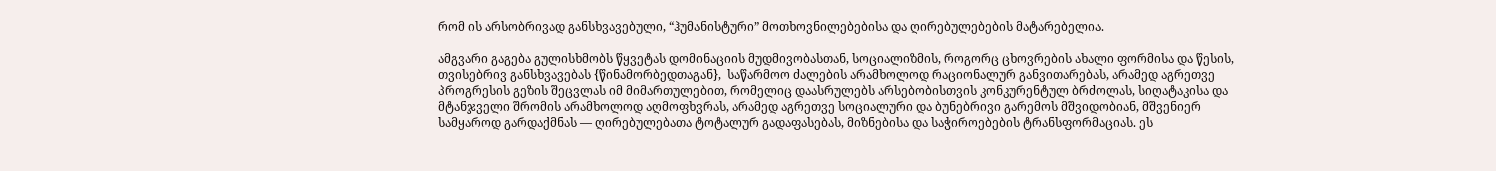რომ ის არსობრივად განსხვავებული, “ჰუმანისტური” მოთხოვნილებებისა და ღირებულებების მატარებელია.

ამგვარი გაგება გულისხმობს წყვეტას დომინაციის მუდმივობასთან, სოციალიზმის, როგორც ცხოვრების ახალი ფორმისა და წესის, თვისებრივ განსხვავებას {წინამორბედთაგან},  საწარმოო ძალების არამხოლოდ რაციონალურ განვითარებას, არამედ აგრეთვე პროგრესის გეზის შეცვლას იმ მიმართულებით, რომელიც დაასრულებს არსებობისთვის კონკურენტულ ბრძოლას, სიღატაკისა და მტანჯველი შრომის არამხოლოდ აღმოფხვრას, არამედ აგრეთვე სოციალური და ბუნებრივი გარემოს მშვიდობიან, მშვენიერ სამყაროდ გარდაქმნას — ღირებულებათა ტოტალურ გადაფასებას, მიზნებისა და საჭიროებების ტრანსფორმაციას. ეს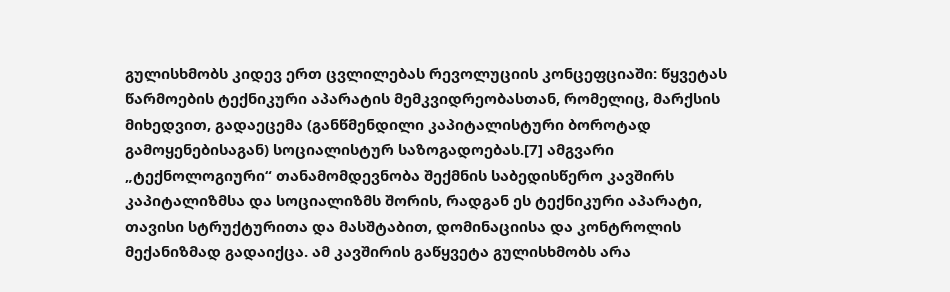გულისხმობს კიდევ ერთ ცვლილებას რევოლუციის კონცეფციაში: წყვეტას წარმოების ტექნიკური აპარატის მემკვიდრეობასთან, რომელიც, მარქსის მიხედვით, გადაეცემა (განწმენდილი კაპიტალისტური ბოროტად გამოყენებისაგან) სოციალისტურ საზოგადოებას.[7] ამგვარი  „ტექნოლოგიური“ თანამომდევნობა შექმნის საბედისწერო კავშირს კაპიტალიზმსა და სოციალიზმს შორის, რადგან ეს ტექნიკური აპარატი, თავისი სტრუქტურითა და მასშტაბით, დომინაციისა და კონტროლის მექანიზმად გადაიქცა. ამ კავშირის გაწყვეტა გულისხმობს არა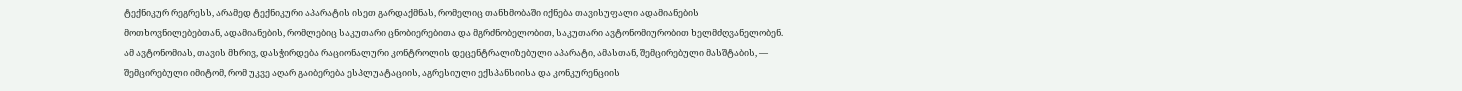ტექნიკურ რეგრესს, არამედ ტექნიკური აპარატის ისეთ გარდაქმნას, რომელიც თანხმობაში იქნება თავისუფალი ადამიანების მოთხოვნილებებთან, ადამიანების, რომლებიც საკუთარი ცნობიერებითა და მგრძნობელობით, საკუთარი ავტონომიურობით ხელმძღვანელობენ. ამ ავტონომიას, თავის მხრივ, დასჭირდება რაციონალური კონტროლის დეცენტრალიზებული აპარატი, ამასთან, შემცირებული მასშტაბის, — შემცირებული იმიტომ, რომ უკვე აღარ გაიბერება ესპლუატაციის, აგრესიული ექსპანსიისა და კონკურენციის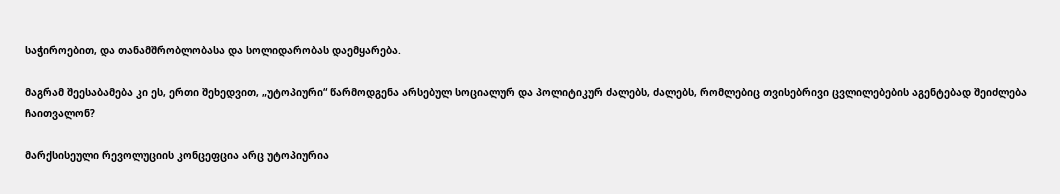საჭიროებით, და თანამშრობლობასა და სოლიდარობას დაემყარება.

მაგრამ შეესაბამება კი ეს, ერთი შეხედვით, „უტოპიური“ წარმოდგენა არსებულ სოციალურ და პოლიტიკურ ძალებს, ძალებს, რომლებიც თვისებრივი ცვლილებების აგენტებად შეიძლება ჩაითვალონ?

მარქსისეული რევოლუციის კონცეფცია არც უტოპიურია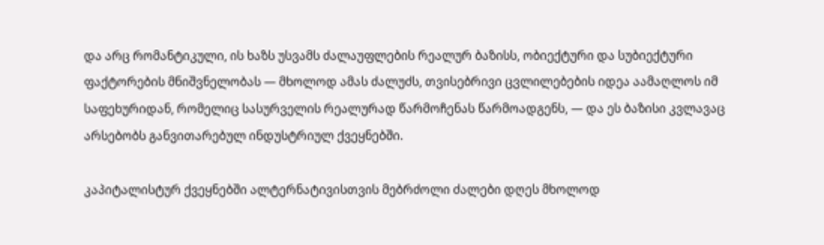და არც რომანტიკული, ის ხაზს უსვამს ძალაუფლების რეალურ ბაზისს, ობიექტური და სუბიექტური ფაქტორების მნიშვნელობას — მხოლოდ ამას ძალუძს, თვისებრივი ცვლილებების იდეა აამაღლოს იმ საფეხურიდან, რომელიც სასურველის რეალურად წარმოჩენას წარმოადგენს, — და ეს ბაზისი კვლავაც არსებობს განვითარებულ ინდუსტრიულ ქვეყნებში.

კაპიტალისტურ ქვეყნებში ალტერნატივისთვის მებრძოლი ძალები დღეს მხოლოდ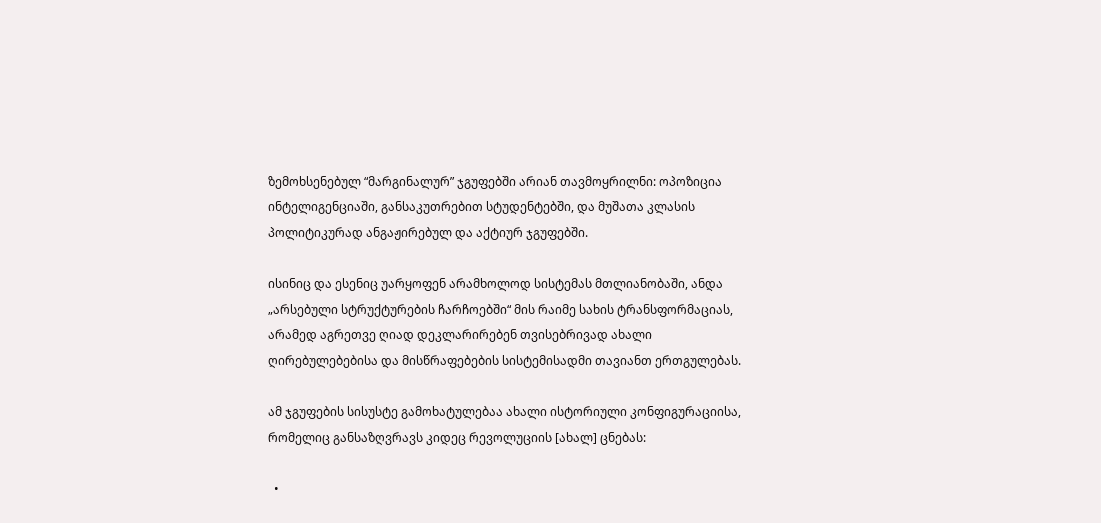ზემოხსენებულ “მარგინალურ” ჯგუფებში არიან თავმოყრილნი: ოპოზიცია ინტელიგენციაში, განსაკუთრებით სტუდენტებში, და მუშათა კლასის პოლიტიკურად ანგაჟირებულ და აქტიურ ჯგუფებში.

ისინიც და ესენიც უარყოფენ არამხოლოდ სისტემას მთლიანობაში, ანდა „არსებული სტრუქტურების ჩარჩოებში“ მის რაიმე სახის ტრანსფორმაციას, არამედ აგრეთვე ღიად დეკლარირებენ თვისებრივად ახალი ღირებულებებისა და მისწრაფებების სისტემისადმი თავიანთ ერთგულებას.

ამ ჯგუფების სისუსტე გამოხატულებაა ახალი ისტორიული კონფიგურაციისა, რომელიც განსაზღვრავს კიდეც რევოლუციის [ახალ] ცნებას:

  •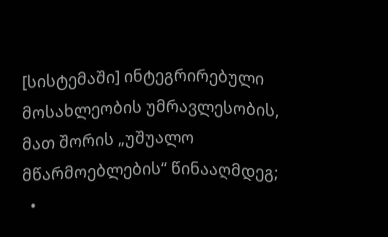[სისტემაში] ინტეგრირებული მოსახლეობის უმრავლესობის, მათ შორის „უშუალო მწარმოებლების“ წინააღმდეგ;
  •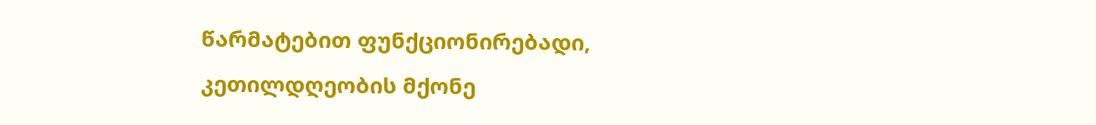წარმატებით ფუნქციონირებადი, კეთილდღეობის მქონე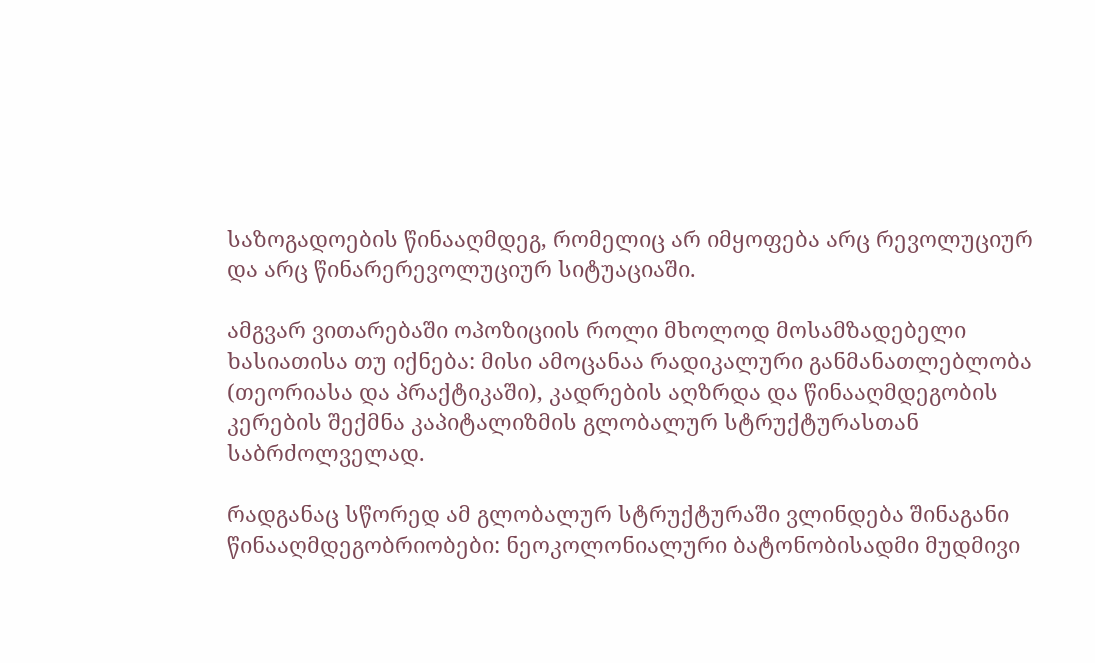საზოგადოების წინააღმდეგ, რომელიც არ იმყოფება არც რევოლუციურ და არც წინარერევოლუციურ სიტუაციაში.

ამგვარ ვითარებაში ოპოზიციის როლი მხოლოდ მოსამზადებელი ხასიათისა თუ იქნება: მისი ამოცანაა რადიკალური განმანათლებლობა (თეორიასა და პრაქტიკაში), კადრების აღზრდა და წინააღმდეგობის კერების შექმნა კაპიტალიზმის გლობალურ სტრუქტურასთან საბრძოლველად.

რადგანაც სწორედ ამ გლობალურ სტრუქტურაში ვლინდება შინაგანი წინააღმდეგობრიობები: ნეოკოლონიალური ბატონობისადმი მუდმივი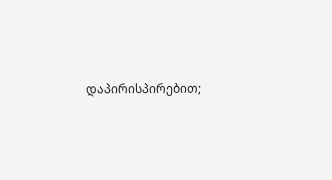დაპირისპირებით;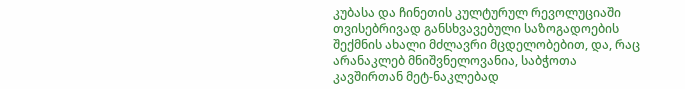კუბასა და ჩინეთის კულტურულ რევოლუციაში თვისებრივად განსხვავებული საზოგადოების შექმნის ახალი მძლავრი მცდელობებით, და, რაც არანაკლებ მნიშვნელოვანია, საბჭოთა კავშირთან მეტ-ნაკლებად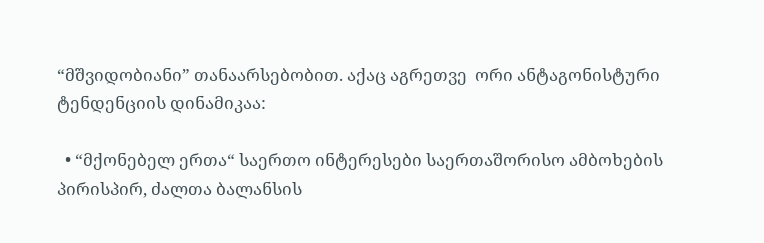“მშვიდობიანი” თანაარსებობით. აქაც აგრეთვე  ორი ანტაგონისტური ტენდენციის დინამიკაა:

  • “მქონებელ ერთა“ საერთო ინტერესები საერთაშორისო ამბოხების პირისპირ, ძალთა ბალანსის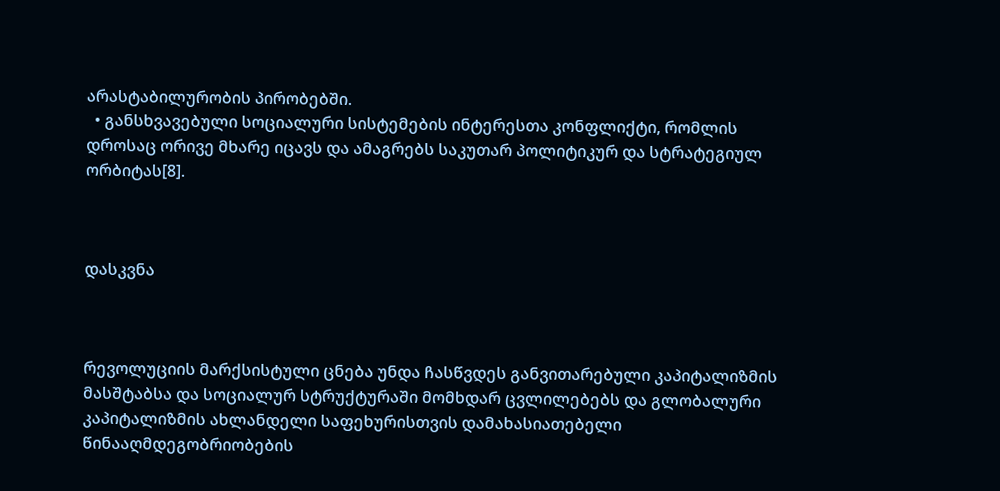არასტაბილურობის პირობებში.
  • განსხვავებული სოციალური სისტემების ინტერესთა კონფლიქტი, რომლის დროსაც ორივე მხარე იცავს და ამაგრებს საკუთარ პოლიტიკურ და სტრატეგიულ ორბიტას[8].



დასკვნა



რევოლუციის მარქსისტული ცნება უნდა ჩასწვდეს განვითარებული კაპიტალიზმის მასშტაბსა და სოციალურ სტრუქტურაში მომხდარ ცვლილებებს და გლობალური კაპიტალიზმის ახლანდელი საფეხურისთვის დამახასიათებელი წინააღმდეგობრიობების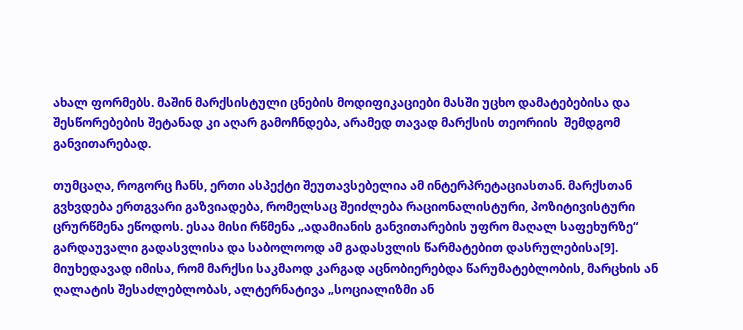ახალ ფორმებს. მაშინ მარქსისტული ცნების მოდიფიკაციები მასში უცხო დამატებებისა და შესწორებების შეტანად კი აღარ გამოჩნდება, არამედ თავად მარქსის თეორიის  შემდგომ განვითარებად.

თუმცაღა, როგორც ჩანს, ერთი ასპექტი შეუთავსებელია ამ ინტერპრეტაციასთან. მარქსთან გვხვდება ერთგვარი გაზვიადება, რომელსაც შეიძლება რაციონალისტური, პოზიტივისტური ცრურწმენა ეწოდოს. ესაა მისი რწმენა „ადამიანის განვითარების უფრო მაღალ საფეხურზე“ გარდაუვალი გადასვლისა და საბოლოოდ ამ გადასვლის წარმატებით დასრულებისა[9]. მიუხედავად იმისა, რომ მარქსი საკმაოდ კარგად აცნობიერებდა წარუმატებლობის, მარცხის ან ღალატის შესაძლებლობას, ალტერნატივა „სოციალიზმი ან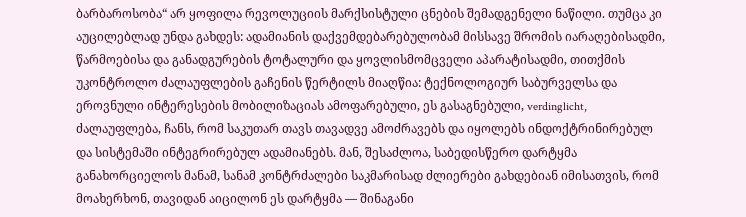ბარბაროსობა“ არ ყოფილა რევოლუციის მარქსისტული ცნების შემადგენელი ნაწილი. თუმცა კი აუცილებლად უნდა გახდეს: ადამიანის დაქვემდებარებულობამ მისსავე შრომის იარაღებისადმი, წარმოებისა და განადგურების ტოტალური და ყოვლისმომცველი აპარატისადმი, თითქმის უკონტროლო ძალაუფლების გაჩენის წერტილს მიაღწია: ტექნოლოგიურ საბურველსა და ეროვნული ინტერესების მობილიზაციას ამოფარებული, ეს გასაგნებული, verdinglicht, ძალაუფლება, ჩანს, რომ საკუთარ თავს თავადვე ამოძრავებს და იყოლებს ინდოქტრინირებულ და სისტემაში ინტეგრირებულ ადამიანებს. მან, შესაძლოა, საბედისწერო დარტყმა განახორციელოს მანამ, სანამ კონტრძალები საკმარისად ძლიერები გახდებიან იმისათვის, რომ მოახერხონ, თავიდან აიცილონ ეს დარტყმა — შინაგანი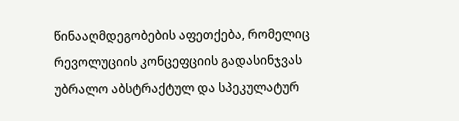წინააღმდეგობების აფეთქება, რომელიც რევოლუციის კონცეფციის გადასინჯვას უბრალო აბსტრაქტულ და სპეკულატურ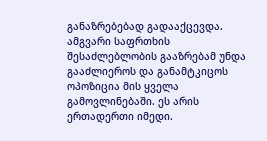განაზრებებად გადააქცევდა. ამგვარი საფრთხის შესაძლებლობის გააზრებამ უნდა გააძლიეროს და განამტკიცოს ოპოზიცია მის ყველა გამოვლინებაში. ეს არის ერთადერთი იმედი.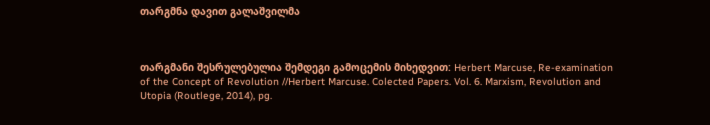თარგმნა დავით გალაშვილმა



თარგმანი შესრულებულია შემდეგი გამოცემის მიხედვით: Herbert Marcuse, Re-examination of the Concept of Revolution //Herbert Marcuse. Colected Papers. Vol. 6. Marxism, Revolution and Utopia (Routlege, 2014), pg.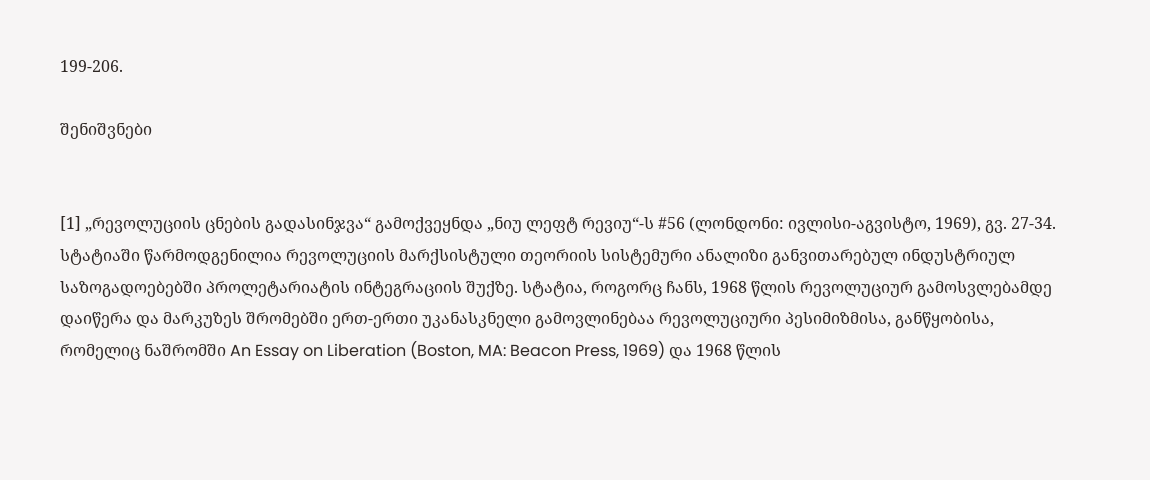199-206.

შენიშვნები


[1] „რევოლუციის ცნების გადასინჯვა“ გამოქვეყნდა „ნიუ ლეფტ რევიუ“-ს #56 (ლონდონი: ივლისი-აგვისტო, 1969), გვ. 27-34. სტატიაში წარმოდგენილია რევოლუციის მარქსისტული თეორიის სისტემური ანალიზი განვითარებულ ინდუსტრიულ საზოგადოებებში პროლეტარიატის ინტეგრაციის შუქზე. სტატია, როგორც ჩანს, 1968 წლის რევოლუციურ გამოსვლებამდე დაიწერა და მარკუზეს შრომებში ერთ-ერთი უკანასკნელი გამოვლინებაა რევოლუციური პესიმიზმისა, განწყობისა, რომელიც ნაშრომში An Essay on Liberation (Boston, MA: Beacon Press, 1969) და 1968 წლის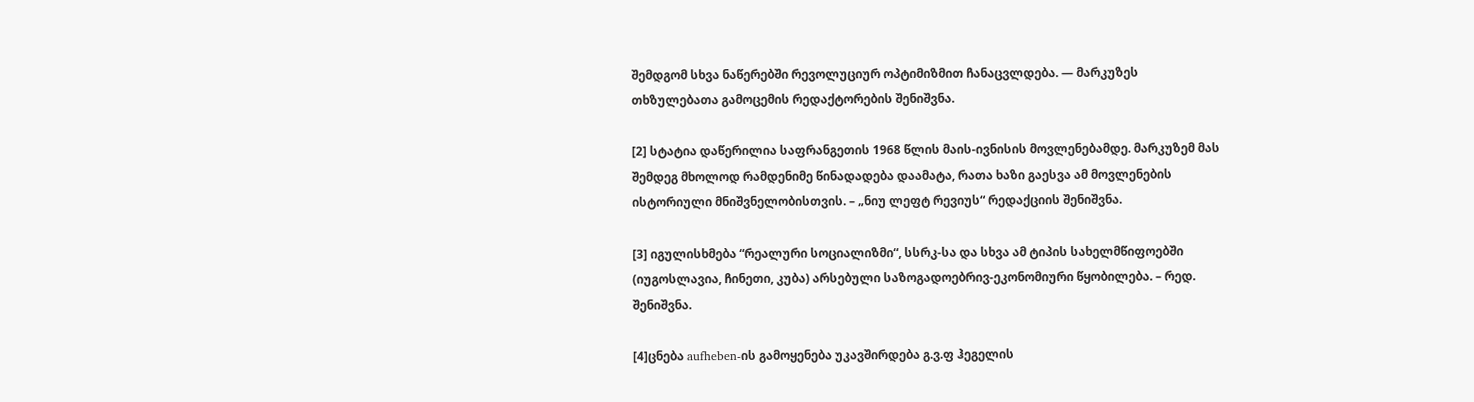შემდგომ სხვა ნაწერებში რევოლუციურ ოპტიმიზმით ჩანაცვლდება. — მარკუზეს თხზულებათა გამოცემის რედაქტორების შენიშვნა.

[2] სტატია დაწერილია საფრანგეთის 1968 წლის მაის-ივნისის მოვლენებამდე. მარკუზემ მას შემდეგ მხოლოდ რამდენიმე წინადადება დაამატა, რათა ხაზი გაესვა ამ მოვლენების ისტორიული მნიშვნელობისთვის. – „ნიუ ლეფტ რევიუს“ რედაქციის შენიშვნა.

[3] იგულისხმება “რეალური სოციალიზმი“, სსრკ-სა და სხვა ამ ტიპის სახელმწიფოებში (იუგოსლავია, ჩინეთი, კუბა) არსებული საზოგადოებრივ-ეკონომიური წყობილება. – რედ. შენიშვნა.

[4]ცნება aufheben-ის გამოყენება უკავშირდება გ.ვ.ფ ჰეგელის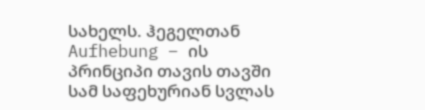სახელს. ჰეგელთან Aufhebung – ის პრინციპი თავის თავში სამ საფეხურიან სვლას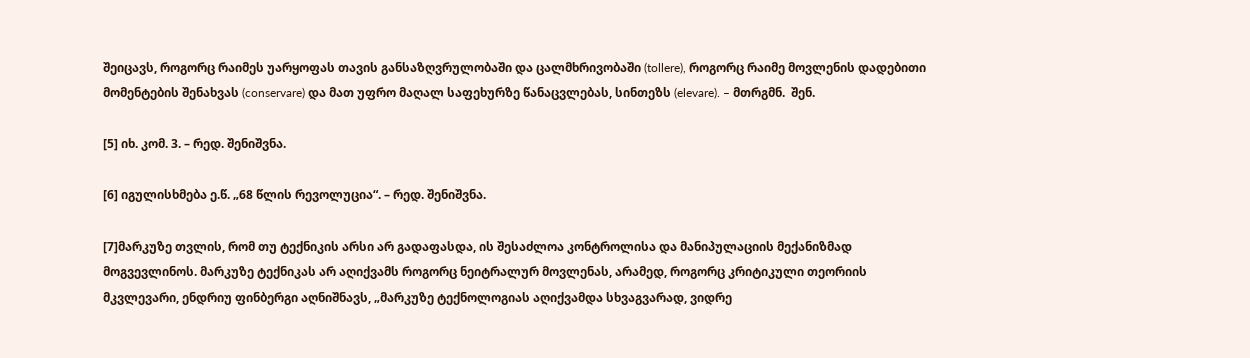შეიცავს, როგორც რაიმეს უარყოფას თავის განსაზღვრულობაში და ცალმხრივობაში (tollere), როგორც რაიმე მოვლენის დადებითი მომენტების შენახვას (conservare) და მათ უფრო მაღალ საფეხურზე წანაცვლებას, სინთეზს (elevare). – მთრგმნ.  შენ.

[5] იხ. კომ. 3. – რედ. შენიშვნა.

[6] იგულისხმება ე.წ. „68 წლის რევოლუცია“. – რედ. შენიშვნა.

[7]მარკუზე თვლის, რომ თუ ტექნიკის არსი არ გადაფასდა, ის შესაძლოა კონტროლისა და მანიპულაციის მექანიზმად მოგვევლინოს. მარკუზე ტექნიკას არ აღიქვამს როგორც ნეიტრალურ მოვლენას, არამედ, როგორც კრიტიკული თეორიის მკვლევარი, ენდრიუ ფინბერგი აღნიშნავს, „მარკუზე ტექნოლოგიას აღიქვამდა სხვაგვარად, ვიდრე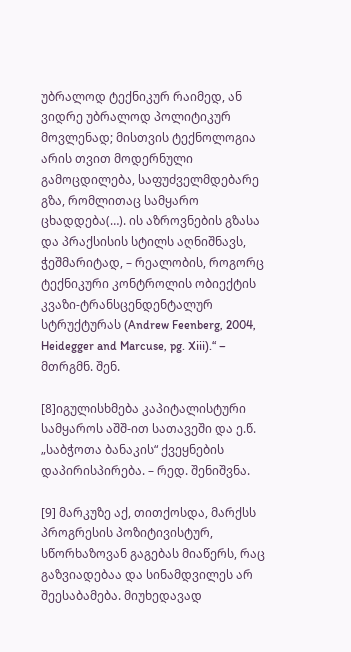უბრალოდ ტექნიკურ რაიმედ, ან ვიდრე უბრალოდ პოლიტიკურ მოვლენად; მისთვის ტექნოლოგია არის თვით მოდერნული გამოცდილება, საფუძველმდებარე გზა, რომლითაც სამყარო ცხადდება(…). ის აზროვნების გზასა და პრაქსისის სტილს აღნიშნავს, ჭეშმარიტად, – რეალობის, როგორც ტექნიკური კონტროლის ობიექტის კვაზი-ტრანსცენდენტალურ სტრუქტურას (Andrew Feenberg, 2004,  Heidegger and Marcuse, pg. Xiii).“ – მთრგმნ. შენ.

[8]იგულისხმება კაპიტალისტური სამყაროს აშშ-ით სათავეში და ე.წ. „საბჭოთა ბანაკის“ ქვეყნების დაპირისპირება. – რედ. შენიშვნა.

[9] მარკუზე აქ, თითქოსდა, მარქსს პროგრესის პოზიტივისტურ, სწორხაზოვან გაგებას მიაწერს, რაც გაზვიადებაა და სინამდვილეს არ შეესაბამება. მიუხედავად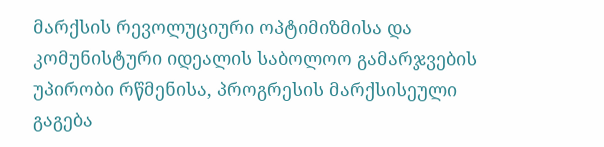მარქსის რევოლუციური ოპტიმიზმისა და კომუნისტური იდეალის საბოლოო გამარჯვების უპირობი რწმენისა, პროგრესის მარქსისეული გაგება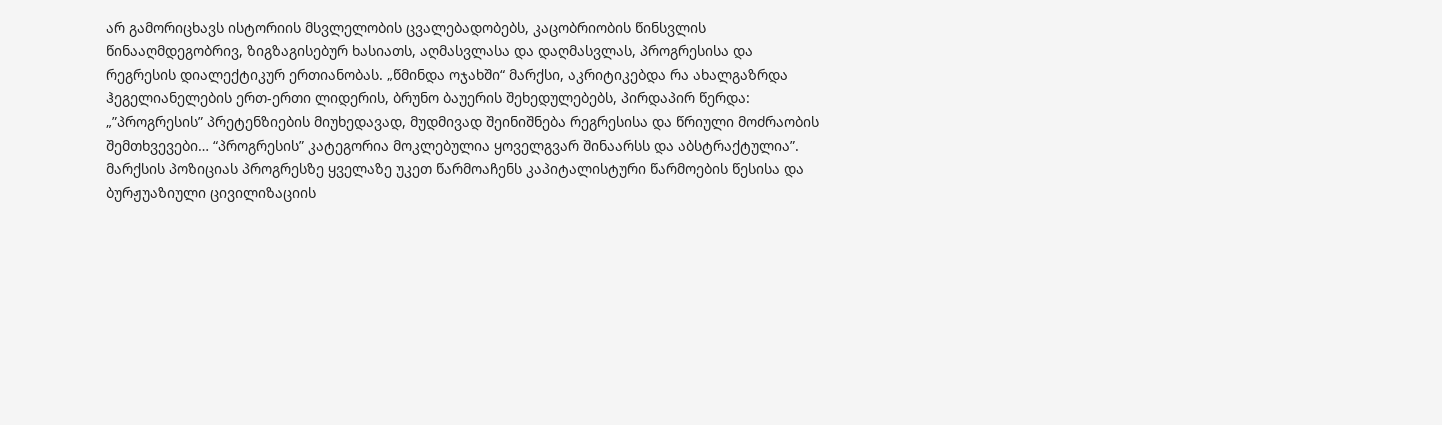არ გამორიცხავს ისტორიის მსვლელობის ცვალებადობებს, კაცობრიობის წინსვლის წინააღმდეგობრივ, ზიგზაგისებურ ხასიათს, აღმასვლასა და დაღმასვლას, პროგრესისა და რეგრესის დიალექტიკურ ერთიანობას. „წმინდა ოჯახში“ მარქსი, აკრიტიკებდა რა ახალგაზრდა ჰეგელიანელების ერთ-ერთი ლიდერის, ბრუნო ბაუერის შეხედულებებს, პირდაპირ წერდა: „”პროგრესის” პრეტენზიების მიუხედავად, მუდმივად შეინიშნება რეგრესისა და წრიული მოძრაობის შემთხვევები… “პროგრესის” კატეგორია მოკლებულია ყოველგვარ შინაარსს და აბსტრაქტულია”. მარქსის პოზიციას პროგრესზე ყველაზე უკეთ წარმოაჩენს კაპიტალისტური წარმოების წესისა და ბურჟუაზიული ცივილიზაციის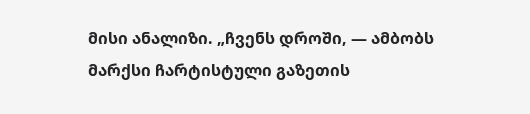მისი ანალიზი. „ჩვენს დროში, — ამბობს მარქსი ჩარტისტული გაზეთის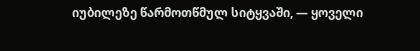იუბილეზე წარმოთწმულ სიტყვაში, — ყოველი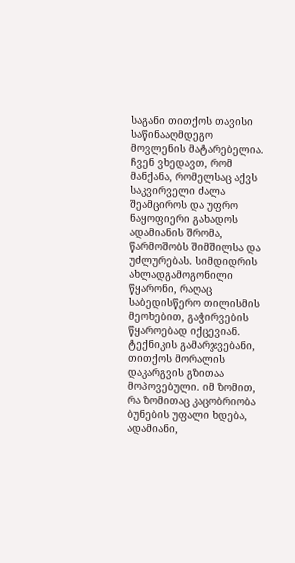საგანი თითქოს თავისი საწინააღმდეგო მოვლენის მატარებელია. ჩვენ ვხედავთ, რომ მანქანა, რომელსაც აქვს საკვირველი ძალა შეამციროს და უფრო ნაყოფიერი გახადოს ადამიანის შრომა, წარმოშობს შიმშილსა და უძლურებას. სიმდიდრის ახლადგამოგონილი წყარონი, რაღაც საბედისწერო თილისმის მეოხებით, გაჭირვების წყაროებად იქცევიან. ტექნიკის გამარჯვებანი, თითქოს მორალის დაკარგვის გზითაა მოპოვებული. იმ ზომით, რა ზომითაც კაცობრიობა ბუნების უფალი ხდება, ადამიანი,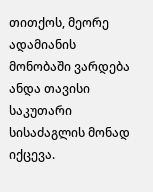თითქოს, მეორე ადამიანის მონობაში ვარდება ანდა თავისი საკუთარი სისაძაგლის მონად იქცევა.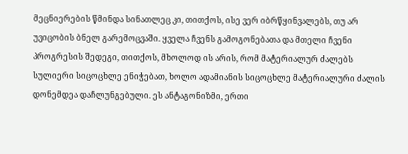მეცნიერების წმინდა სინათლეც კი, თითქოს, ისე ვერ იბრწყინვალებს, თუ არ უვიცობის ბნელ გარემოცვაში. ყველა ჩვენს გამოგონებათა და მთელი ჩვენი პროგრესის შედეგი, თითქოს, მხოლოდ ის არის, რომ მატერიალურ ძალებს სულიერი სიცოცხლე ენიჭებათ, ხოლო ადამიანის სიცოცხლე მატერიალური ძალის დონემდეა დაჩლუნგებული. ეს ანტაგონიზმი, ერთი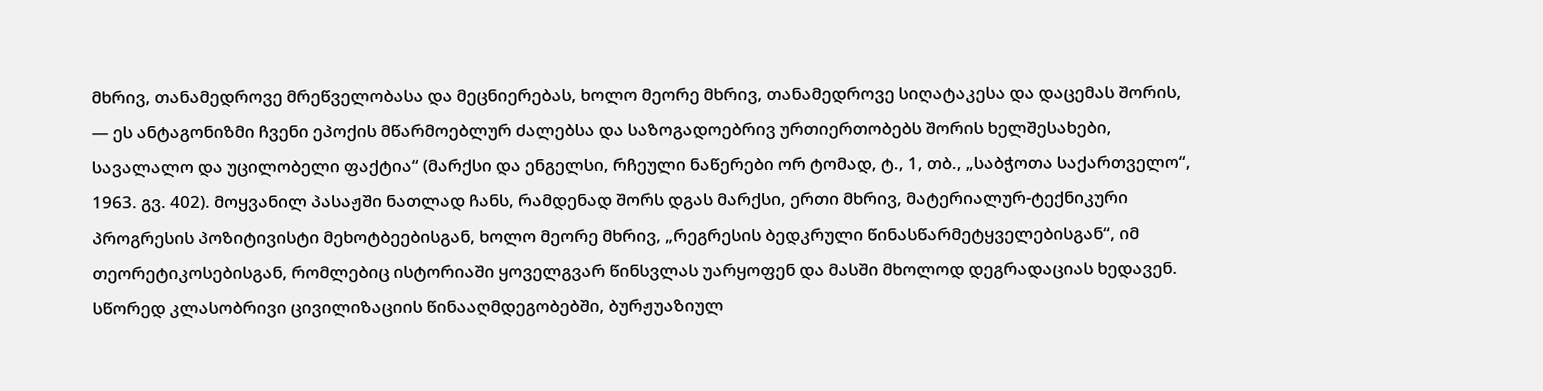მხრივ, თანამედროვე მრეწველობასა და მეცნიერებას, ხოლო მეორე მხრივ, თანამედროვე სიღატაკესა და დაცემას შორის, — ეს ანტაგონიზმი ჩვენი ეპოქის მწარმოებლურ ძალებსა და საზოგადოებრივ ურთიერთობებს შორის ხელშესახები, სავალალო და უცილობელი ფაქტია“ (მარქსი და ენგელსი, რჩეული ნაწერები ორ ტომად, ტ., 1, თბ., „საბჭოთა საქართველო“, 1963. გვ. 402). მოყვანილ პასაჟში ნათლად ჩანს, რამდენად შორს დგას მარქსი, ერთი მხრივ, მატერიალურ-ტექნიკური პროგრესის პოზიტივისტი მეხოტბეებისგან, ხოლო მეორე მხრივ, „რეგრესის ბედკრული წინასწარმეტყველებისგან“, იმ თეორეტიკოსებისგან, რომლებიც ისტორიაში ყოველგვარ წინსვლას უარყოფენ და მასში მხოლოდ დეგრადაციას ხედავენ. სწორედ კლასობრივი ცივილიზაციის წინააღმდეგობებში, ბურჟუაზიულ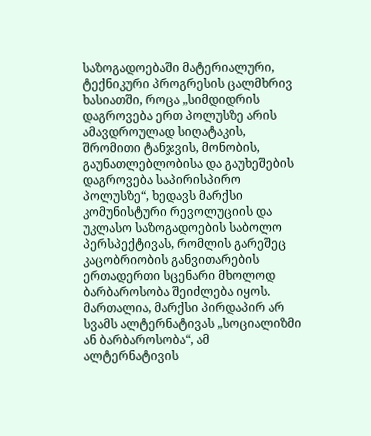საზოგადოებაში მატერიალური, ტექნიკური პროგრესის ცალმხრივ ხასიათში, როცა „სიმდიდრის დაგროვება ერთ პოლუსზე არის ამავდროულად სიღატაკის, შრომითი ტანჯვის, მონობის, გაუნათლებლობისა და გაუხეშების დაგროვება საპირისპირო პოლუსზე“, ხედავს მარქსი კომუნისტური რევოლუციის და უკლასო საზოგადოების საბოლო პერსპექტივას, რომლის გარეშეც კაცობრიობის განვითარების ერთადერთი სცენარი მხოლოდ ბარბაროსობა შეიძლება იყოს. მართალია, მარქსი პირდაპირ არ სვამს ალტერნატივას „სოციალიზმი ან ბარბაროსობა“, ამ ალტერნატივის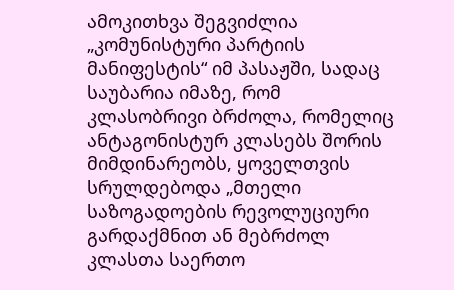ამოკითხვა შეგვიძლია „კომუნისტური პარტიის მანიფესტის“ იმ პასაჟში, სადაც საუბარია იმაზე, რომ კლასობრივი ბრძოლა, რომელიც ანტაგონისტურ კლასებს შორის მიმდინარეობს, ყოველთვის სრულდებოდა „მთელი საზოგადოების რევოლუციური გარდაქმნით ან მებრძოლ კლასთა საერთო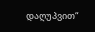დაღუპვით“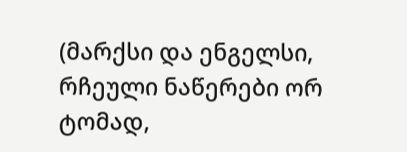(მარქსი და ენგელსი, რჩეული ნაწერები ორ ტომად,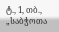ტ., 1, თბ., „საბჭოთა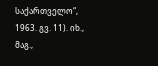საქართველო“, 1963. გვ. 11). იხ., მაგ.,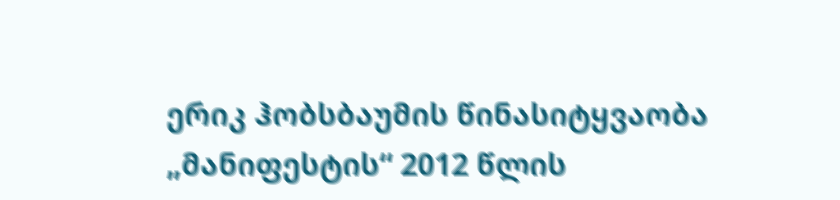ერიკ ჰობსბაუმის წინასიტყვაობა „მანიფესტის“ 2012 წლის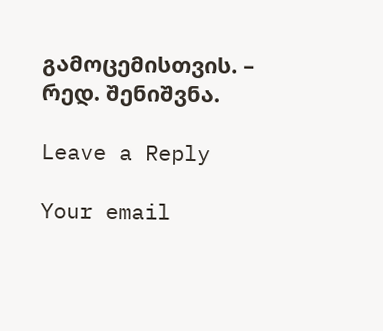გამოცემისთვის. – რედ. შენიშვნა.

Leave a Reply

Your email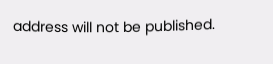address will not be published.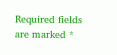Required fields are marked *